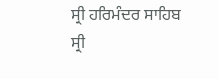ਸ੍ਰੀ ਹਰਿਮੰਦਰ ਸਾਹਿਬ ਸ੍ਰੀ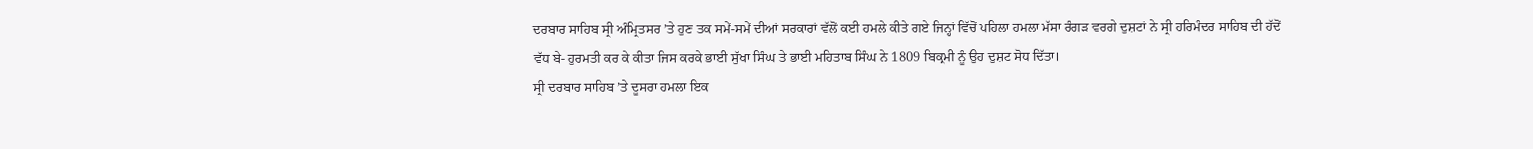ਦਰਬਾਰ ਸਾਹਿਬ ਸ੍ਰੀ ਅੰਮ੍ਰਿਤਸਰ ’ਤੇ ਹੁਣ ਤਕ ਸਮੇਂ-ਸਮੇਂ ਦੀਆਂ ਸਰਕਾਰਾਂ ਵੱਲੋਂ ਕਈ ਹਮਲੇ ਕੀਤੇ ਗਏ ਜਿਨ੍ਹਾਂ ਵਿੱਚੋਂ ਪਹਿਲਾ ਹਮਲਾ ਮੱਸਾ ਰੰਗੜ ਵਰਗੇ ਦੁਸ਼ਟਾਂ ਨੇ ਸ੍ਰੀ ਹਰਿਮੰਦਰ ਸਾਹਿਬ ਦੀ ਹੱਦੋਂ ਵੱਧ ਬੇ- ਹੁਰਮਤੀ ਕਰ ਕੇ ਕੀਤਾ ਜਿਸ ਕਰਕੇ ਭਾਈ ਸੁੱਖਾ ਸਿੰਘ ਤੇ ਭਾਈ ਮਹਿਤਾਬ ਸਿੰਘ ਨੇ 1809 ਬਿਕ੍ਰਮੀ ਨੂੰ ਉਹ ਦੁਸ਼ਟ ਸੋਧ ਦਿੱਤਾ।
ਸ੍ਰੀ ਦਰਬਾਰ ਸਾਹਿਬ ’ਤੇ ਦੂਸਰਾ ਹਮਲਾ ਇਕ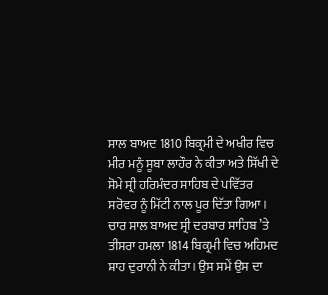ਸਾਲ ਬਾਅਦ 1810 ਬਿਕ੍ਰਮੀ ਦੇ ਅਖੀਰ ਵਿਚ ਮੀਰ ਮਨੂੰ ਸੂਬਾ ਲਾਹੌਰ ਨੇ ਕੀਤਾ ਅਤੇ ਸਿੱਖੀ ਦੇ ਸੋਮੇ ਸ੍ਰੀ ਹਰਿਮੰਦਰ ਸਾਹਿਬ ਦੇ ਪਵਿੱਤਰ ਸਰੋਵਰ ਨੂੰ ਮਿੱਟੀ ਨਾਲ ਪੂਰ ਦਿੱਤਾ ਗਿਆ।
ਚਾਰ ਸਾਲ ਬਾਅਦ ਸ੍ਰੀ ਦਰਬਾਰ ਸਾਹਿਬ ’ਤੇ ਤੀਸਰਾ ਹਮਲਾ 1814 ਬਿਕ੍ਰਮੀ ਵਿਚ ਅਹਿਮਦ ਸ਼ਾਹ ਦੁਰਾਨੀ ਨੇ ਕੀਤਾ। ਉਸ ਸਮੇਂ ਉਸ ਦਾ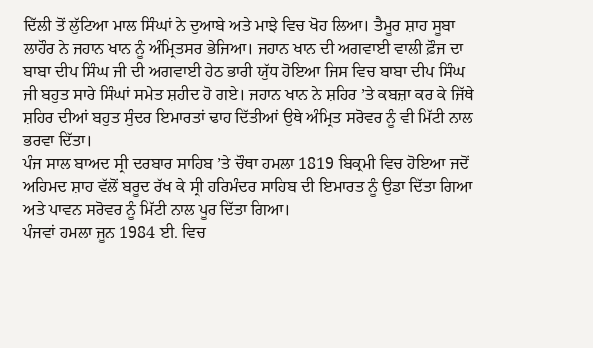ਦਿੱਲੀ ਤੋਂ ਲੁੱਟਿਆ ਮਾਲ ਸਿੰਘਾਂ ਨੇ ਦੁਆਬੇ ਅਤੇ ਮਾਝੇ ਵਿਚ ਖੋਹ ਲਿਆ। ਤੈਮੂਰ ਸ਼ਾਹ ਸੂਬਾ ਲਾਹੌਰ ਨੇ ਜਹਾਨ ਖਾਨ ਨੂੰ ਅੰਮ੍ਰਿਤਸਰ ਭੇਜਿਆ। ਜਹਾਨ ਖਾਨ ਦੀ ਅਗਵਾਈ ਵਾਲੀ ਫ਼ੌਜ ਦਾ ਬਾਬਾ ਦੀਪ ਸਿੰਘ ਜੀ ਦੀ ਅਗਵਾਈ ਹੇਠ ਭਾਰੀ ਯੁੱਧ ਹੋਇਆ ਜਿਸ ਵਿਚ ਬਾਬਾ ਦੀਪ ਸਿੰਘ ਜੀ ਬਹੁਤ ਸਾਰੇ ਸਿੰਘਾਂ ਸਮੇਤ ਸ਼ਹੀਦ ਹੋ ਗਏ। ਜਹਾਨ ਖਾਨ ਨੇ ਸ਼ਹਿਰ ’ਤੇ ਕਬਜ਼ਾ ਕਰ ਕੇ ਜਿੱਥੇ ਸ਼ਹਿਰ ਦੀਆਂ ਬਹੁਤ ਸੁੰਦਰ ਇਮਾਰਤਾਂ ਢਾਹ ਦਿੱਤੀਆਂ ਉਥੇ ਅੰਮ੍ਰਿਤ ਸਰੋਵਰ ਨੂੰ ਵੀ ਮਿੱਟੀ ਨਾਲ ਭਰਵਾ ਦਿੱਤਾ।
ਪੰਜ ਸਾਲ ਬਾਅਦ ਸ੍ਰੀ ਦਰਬਾਰ ਸਾਹਿਬ ’ਤੇ ਚੌਥਾ ਹਮਲਾ 1819 ਬਿਕ੍ਰਮੀ ਵਿਚ ਹੋਇਆ ਜਦੋਂ ਅਹਿਮਦ ਸ਼ਾਹ ਵੱਲੋਂ ਬਰੂਦ ਰੱਖ ਕੇ ਸ੍ਰੀ ਹਰਿਮੰਦਰ ਸਾਹਿਬ ਦੀ ਇਮਾਰਤ ਨੂੰ ਉਡਾ ਦਿੱਤਾ ਗਿਆ ਅਤੇ ਪਾਵਨ ਸਰੋਵਰ ਨੂੰ ਮਿੱਟੀ ਨਾਲ ਪੂਰ ਦਿੱਤਾ ਗਿਆ।
ਪੰਜਵਾਂ ਹਮਲਾ ਜੂਨ 1984 ਈ. ਵਿਚ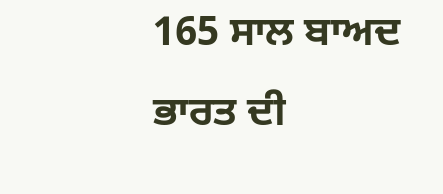165 ਸਾਲ ਬਾਅਦ ਭਾਰਤ ਦੀ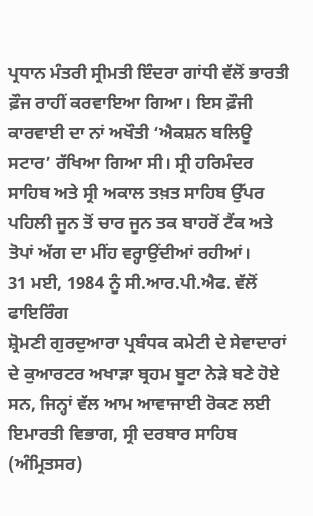ਪ੍ਰਧਾਨ ਮੰਤਰੀ ਸ੍ਰੀਮਤੀ ਇੰਦਰਾ ਗਾਂਧੀ ਵੱਲੋਂ ਭਾਰਤੀ ਫ਼ੌਜ ਰਾਹੀਂ ਕਰਵਾਇਆ ਗਿਆ। ਇਸ ਫ਼ੌਜੀ ਕਾਰਵਾਈ ਦਾ ਨਾਂ ਅਖੌਤੀ ‘ਐਕਸ਼ਨ ਬਲਿਊ ਸਟਾਰ’ ਰੱਖਿਆ ਗਿਆ ਸੀ। ਸ੍ਰੀ ਹਰਿਮੰਦਰ ਸਾਹਿਬ ਅਤੇ ਸ੍ਰੀ ਅਕਾਲ ਤਖ਼ਤ ਸਾਹਿਬ ਉੱਪਰ ਪਹਿਲੀ ਜੂਨ ਤੋਂ ਚਾਰ ਜੂਨ ਤਕ ਬਾਹਰੋਂ ਟੈਂਕ ਅਤੇ ਤੋਪਾਂ ਅੱਗ ਦਾ ਮੀਂਹ ਵਰ੍ਹਾਉਂਦੀਆਂ ਰਹੀਆਂ।
31 ਮਈ, 1984 ਨੂੰ ਸੀ.ਆਰ.ਪੀ.ਐਫ. ਵੱਲੋਂ ਫਾਇਰਿੰਗ
ਸ਼੍ਰੋਮਣੀ ਗੁਰਦੁਆਰਾ ਪ੍ਰਬੰਧਕ ਕਮੇਟੀ ਦੇ ਸੇਵਾਦਾਰਾਂ ਦੇ ਕੁਆਰਟਰ ਅਖਾੜਾ ਬ੍ਰਹਮ ਬੂਟਾ ਨੇੜੇ ਬਣੇ ਹੋਏ ਸਨ, ਜਿਨ੍ਹਾਂ ਵੱਲ ਆਮ ਆਵਾਜਾਈ ਰੋਕਣ ਲਈ ਇਮਾਰਤੀ ਵਿਭਾਗ, ਸ੍ਰੀ ਦਰਬਾਰ ਸਾਹਿਬ (ਅੰਮ੍ਰਿਤਸਰ)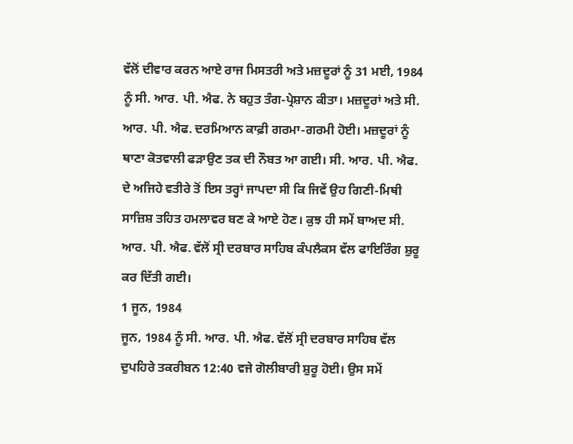ਵੱਲੋਂ ਦੀਵਾਰ ਕਰਨ ਆਏ ਰਾਜ ਮਿਸਤਰੀ ਅਤੇ ਮਜ਼ਦੂਰਾਂ ਨੂੰ 31 ਮਈ, 1984 ਨੂੰ ਸੀ. ਆਰ. ਪੀ. ਐਫ. ਨੇ ਬਹੁਤ ਤੰਗ-ਪ੍ਰੇਸ਼ਾਨ ਕੀਤਾ। ਮਜ਼ਦੂਰਾਂ ਅਤੇ ਸੀ. ਆਰ. ਪੀ. ਐਫ. ਦਰਮਿਆਨ ਕਾਫ਼ੀ ਗਰਮਾ-ਗਰਮੀ ਹੋਈ। ਮਜ਼ਦੂਰਾਂ ਨੂੰ ਥਾਣਾ ਕੋਤਵਾਲੀ ਫੜਾਉਣ ਤਕ ਦੀ ਨੌਬਤ ਆ ਗਈ। ਸੀ. ਆਰ. ਪੀ. ਐਫ. ਦੇ ਅਜਿਹੇ ਵਤੀਰੇ ਤੋਂ ਇਸ ਤਰ੍ਹਾਂ ਜਾਪਦਾ ਸੀ ਕਿ ਜਿਵੇਂ ਉਹ ਗਿਣੀ-ਮਿਥੀ ਸਾਜ਼ਿਸ਼ ਤਹਿਤ ਹਮਲਾਵਰ ਬਣ ਕੇ ਆਏ ਹੋਣ। ਕੁਝ ਹੀ ਸਮੇਂ ਬਾਅਦ ਸੀ. ਆਰ. ਪੀ. ਐਫ. ਵੱਲੋਂ ਸ੍ਰੀ ਦਰਬਾਰ ਸਾਹਿਬ ਕੰਪਲੈਕਸ ਵੱਲ ਫਾਇਰਿੰਗ ਸ਼ੁਰੂ ਕਰ ਦਿੱਤੀ ਗਈ।
1 ਜੂਨ, 1984
ਜੂਨ, 1984 ਨੂੰ ਸੀ. ਆਰ. ਪੀ. ਐਫ. ਵੱਲੋਂ ਸ੍ਰੀ ਦਰਬਾਰ ਸਾਹਿਬ ਵੱਲ ਦੁਪਹਿਰੇ ਤਕਰੀਬਨ 12:40 ਵਜੇ ਗੋਲੀਬਾਰੀ ਸ਼ੁਰੂ ਹੋਈ। ਉਸ ਸਮੇਂ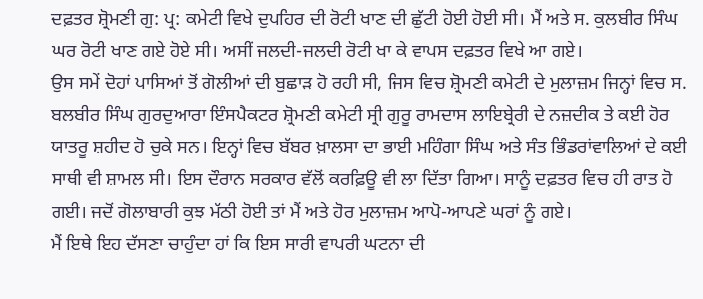ਦਫ਼ਤਰ ਸ਼੍ਰੋਮਣੀ ਗੁ: ਪ੍ਰ: ਕਮੇਟੀ ਵਿਖੇ ਦੁਪਹਿਰ ਦੀ ਰੋਟੀ ਖਾਣ ਦੀ ਛੁੱਟੀ ਹੋਈ ਹੋਈ ਸੀ। ਮੈਂ ਅਤੇ ਸ. ਕੁਲਬੀਰ ਸਿੰਘ ਘਰ ਰੋਟੀ ਖਾਣ ਗਏ ਹੋਏ ਸੀ। ਅਸੀਂ ਜਲਦੀ-ਜਲਦੀ ਰੋਟੀ ਖਾ ਕੇ ਵਾਪਸ ਦਫ਼ਤਰ ਵਿਖੇ ਆ ਗਏ।
ਉਸ ਸਮੇਂ ਦੋਹਾਂ ਪਾਸਿਆਂ ਤੋਂ ਗੋਲੀਆਂ ਦੀ ਬੁਛਾੜ ਹੋ ਰਹੀ ਸੀ, ਜਿਸ ਵਿਚ ਸ਼੍ਰੋਮਣੀ ਕਮੇਟੀ ਦੇ ਮੁਲਾਜ਼ਮ ਜਿਨ੍ਹਾਂ ਵਿਚ ਸ. ਬਲਬੀਰ ਸਿੰਘ ਗੁਰਦੁਆਰਾ ਇੰਸਪੈਕਟਰ ਸ਼੍ਰੋਮਣੀ ਕਮੇਟੀ ਸ੍ਰੀ ਗੁਰੂ ਰਾਮਦਾਸ ਲਾਇਬ੍ਰੇਰੀ ਦੇ ਨਜ਼ਦੀਕ ਤੇ ਕਈ ਹੋਰ ਯਾਤਰੂ ਸ਼ਹੀਦ ਹੋ ਚੁਕੇ ਸਨ। ਇਨ੍ਹਾਂ ਵਿਚ ਬੱਬਰ ਖ਼ਾਲਸਾ ਦਾ ਭਾਈ ਮਹਿੰਗਾ ਸਿੰਘ ਅਤੇ ਸੰਤ ਭਿੰਡਰਾਂਵਾਲਿਆਂ ਦੇ ਕਈ ਸਾਥੀ ਵੀ ਸ਼ਾਮਲ ਸੀ। ਇਸ ਦੌਰਾਨ ਸਰਕਾਰ ਵੱਲੋਂ ਕਰਫ਼ਿਊ ਵੀ ਲਾ ਦਿੱਤਾ ਗਿਆ। ਸਾਨੂੰ ਦਫ਼ਤਰ ਵਿਚ ਹੀ ਰਾਤ ਹੋ ਗਈ। ਜਦੋਂ ਗੋਲਾਬਾਰੀ ਕੁਝ ਮੱਠੀ ਹੋਈ ਤਾਂ ਮੈਂ ਅਤੇ ਹੋਰ ਮੁਲਾਜ਼ਮ ਆਪੋ-ਆਪਣੇ ਘਰਾਂ ਨੂੰ ਗਏ।
ਮੈਂ ਇਥੇ ਇਹ ਦੱਸਣਾ ਚਾਹੁੰਦਾ ਹਾਂ ਕਿ ਇਸ ਸਾਰੀ ਵਾਪਰੀ ਘਟਨਾ ਦੀ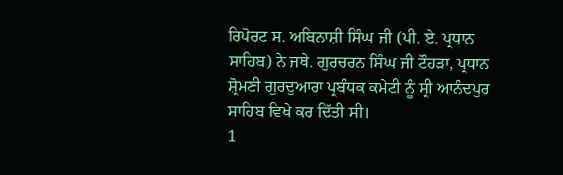ਰਿਪੋਰਟ ਸ. ਅਬਿਨਾਸ਼ੀ ਸਿੰਘ ਜੀ (ਪੀ. ਏ. ਪ੍ਰਧਾਨ ਸਾਹਿਬ) ਨੇ ਜਥੇ. ਗੁਰਚਰਨ ਸਿੰਘ ਜੀ ਟੌਹੜਾ, ਪ੍ਰਧਾਨ ਸ਼੍ਰੋਮਣੀ ਗੁਰਦੁਆਰਾ ਪ੍ਰਬੰਧਕ ਕਮੇਟੀ ਨੂੰ ਸ੍ਰੀ ਆਨੰਦਪੁਰ ਸਾਹਿਬ ਵਿਖੇ ਕਰ ਦਿੱਤੀ ਸੀ।
1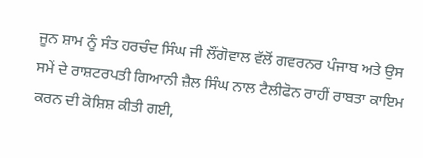ਜੂਨ ਸ਼ਾਮ ਨੂੰ ਸੰਤ ਹਰਚੰਦ ਸਿੰਘ ਜੀ ਲੌਂਗੋਵਾਲ ਵੱਲੋਂ ਗਵਰਨਰ ਪੰਜਾਬ ਅਤੇ ਉਸ ਸਮੇਂ ਦੇ ਰਾਸ਼ਟਰਪਤੀ ਗਿਆਨੀ ਜ਼ੈਲ ਸਿੰਘ ਨਾਲ ਟੈਲੀਫੋਨ ਰਾਹੀਂ ਰਾਬਤਾ ਕਾਇਮ ਕਰਨ ਦੀ ਕੋਸ਼ਿਸ਼ ਕੀਤੀ ਗਈ,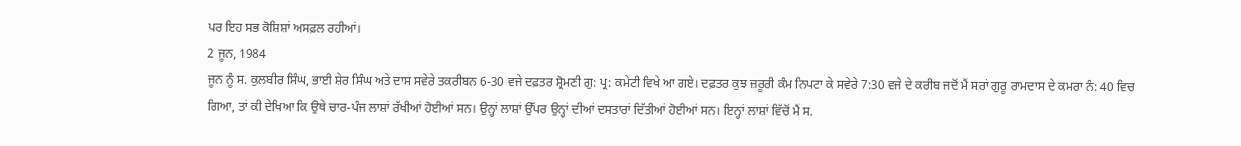ਪਰ ਇਹ ਸਭ ਕੋਸ਼ਿਸ਼ਾਂ ਅਸਫ਼ਲ ਰਹੀਆਂ।
2 ਜੂਨ, 1984
ਜੂਨ ਨੂੰ ਸ. ਕੁਲਬੀਰ ਸਿੰਘ, ਭਾਈ ਸ਼ੇਰ ਸਿੰਘ ਅਤੇ ਦਾਸ ਸਵੇਰੇ ਤਕਰੀਬਨ 6-30 ਵਜੇ ਦਫ਼ਤਰ ਸ਼੍ਰੋਮਣੀ ਗੁ: ਪ੍ਰ: ਕਮੇਟੀ ਵਿਖੇ ਆ ਗਏ। ਦਫ਼ਤਰ ਕੁਝ ਜ਼ਰੂਰੀ ਕੰਮ ਨਿਪਟਾ ਕੇ ਸਵੇਰੇ 7:30 ਵਜੇ ਦੇ ਕਰੀਬ ਜਦੋਂ ਮੈਂ ਸਰਾਂ ਗੁਰੂ ਰਾਮਦਾਸ ਦੇ ਕਮਰਾ ਨੰ: 40 ਵਿਚ ਗਿਆ, ਤਾਂ ਕੀ ਦੇਖਿਆ ਕਿ ਉਥੇ ਚਾਰ-ਪੰਜ ਲਾਸ਼ਾਂ ਰੱਖੀਆਂ ਹੋਈਆਂ ਸਨ। ਉਨ੍ਹਾਂ ਲਾਸ਼ਾਂ ਉੱਪਰ ਉਨ੍ਹਾਂ ਦੀਆਂ ਦਸਤਾਰਾਂ ਦਿੱਤੀਆਂ ਹੋਈਆਂ ਸਨ। ਇਨ੍ਹਾਂ ਲਾਸ਼ਾਂ ਵਿੱਚੋਂ ਮੈਂ ਸ.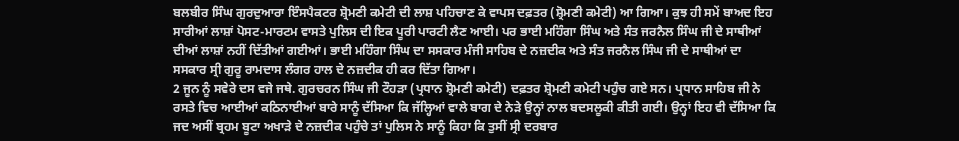ਬਲਬੀਰ ਸਿੰਘ ਗੁਰਦੁਆਰਾ ਇੰਸਪੈਕਟਰ ਸ਼੍ਰੋਮਣੀ ਕਮੇਟੀ ਦੀ ਲਾਸ਼ ਪਹਿਚਾਣ ਕੇ ਵਾਪਸ ਦਫ਼ਤਰ (ਸ਼੍ਰੋਮਣੀ ਕਮੇਟੀ) ਆ ਗਿਆ। ਕੁਝ ਹੀ ਸਮੇਂ ਬਾਅਦ ਇਹ ਸਾਰੀਆਂ ਲਾਸ਼ਾਂ ਪੋਸਟ-ਮਾਰਟਮ ਵਾਸਤੇ ਪੁਲਿਸ ਦੀ ਇਕ ਪੂਰੀ ਪਾਰਟੀ ਲੈਣ ਆਈ। ਪਰ ਭਾਈ ਮਹਿੰਗਾ ਸਿੰਘ ਅਤੇ ਸੰਤ ਜਰਨੈਲ ਸਿੰਘ ਜੀ ਦੇ ਸਾਥੀਆਂ ਦੀਆਂ ਲਾਸ਼ਾਂ ਨਹੀਂ ਦਿੱਤੀਆਂ ਗਈਆਂ। ਭਾਈ ਮਹਿੰਗਾ ਸਿੰਘ ਦਾ ਸਸਕਾਰ ਮੰਜੀ ਸਾਹਿਬ ਦੇ ਨਜ਼ਦੀਕ ਅਤੇ ਸੰਤ ਜਰਨੈਲ ਸਿੰਘ ਜੀ ਦੇ ਸਾਥੀਆਂ ਦਾ ਸਸਕਾਰ ਸ੍ਰੀ ਗੁਰੂ ਰਾਮਦਾਸ ਲੰਗਰ ਹਾਲ ਦੇ ਨਜ਼ਦੀਕ ਹੀ ਕਰ ਦਿੱਤਾ ਗਿਆ।
2 ਜੂਨ ਨੂੰ ਸਵੇਰੇ ਦਸ ਵਜੇ ਜਥੇ. ਗੁਰਚਰਨ ਸਿੰਘ ਜੀ ਟੌਹੜਾ (ਪ੍ਰਧਾਨ ਸ਼੍ਰੋਮਣੀ ਕਮੇਟੀ) ਦਫ਼ਤਰ ਸ਼੍ਰੋਮਣੀ ਕਮੇਟੀ ਪਹੁੰਚ ਗਏ ਸਨ। ਪ੍ਰਧਾਨ ਸਾਹਿਬ ਜੀ ਨੇ ਰਸਤੇ ਵਿਚ ਆਈਆਂ ਕਠਿਨਾਈਆਂ ਬਾਰੇ ਸਾਨੂੰ ਦੱਸਿਆ ਕਿ ਜੱਲ੍ਹਿਆਂ ਵਾਲੇ ਬਾਗ ਦੇ ਨੇੜੇ ਉਨ੍ਹਾਂ ਨਾਲ ਬਦਸਲੂਕੀ ਕੀਤੀ ਗਈ। ਉਨ੍ਹਾਂ ਇਹ ਵੀ ਦੱਸਿਆ ਕਿ ਜਦ ਅਸੀਂ ਬ੍ਰਹਮ ਬੂਟਾ ਅਖਾੜੇ ਦੇ ਨਜ਼ਦੀਕ ਪਹੁੰਚੇ ਤਾਂ ਪੁਲਿਸ ਨੇ ਸਾਨੂੰ ਕਿਹਾ ਕਿ ਤੁਸੀਂ ਸ੍ਰੀ ਦਰਬਾਰ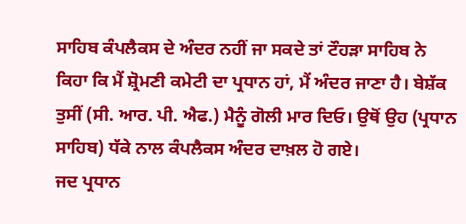ਸਾਹਿਬ ਕੰਪਲੈਕਸ ਦੇ ਅੰਦਰ ਨਹੀਂ ਜਾ ਸਕਦੇ ਤਾਂ ਟੌਹੜਾ ਸਾਹਿਬ ਨੇ ਕਿਹਾ ਕਿ ਮੈਂ ਸ਼੍ਰੋਮਣੀ ਕਮੇਟੀ ਦਾ ਪ੍ਰਧਾਨ ਹਾਂ, ਮੈਂ ਅੰਦਰ ਜਾਣਾ ਹੈ। ਬੇਸ਼ੱਕ ਤੁਸੀਂ (ਸੀ. ਆਰ. ਪੀ. ਐਫ.) ਮੈਨੂੰ ਗੋਲੀ ਮਾਰ ਦਿਓ। ਉਥੋਂ ਉਹ (ਪ੍ਰਧਾਨ ਸਾਹਿਬ) ਧੱਕੇ ਨਾਲ ਕੰਪਲੈਕਸ ਅੰਦਰ ਦਾਖ਼ਲ ਹੋ ਗਏ।
ਜਦ ਪ੍ਰਧਾਨ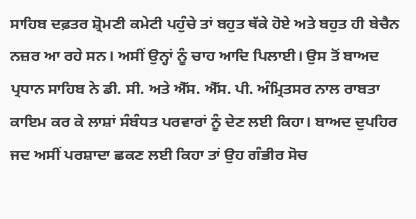ਸਾਹਿਬ ਦਫ਼ਤਰ ਸ਼੍ਰੋਮਣੀ ਕਮੇਟੀ ਪਹੁੰਚੇ ਤਾਂ ਬਹੁਤ ਥੱਕੇ ਹੋਏ ਅਤੇ ਬਹੁਤ ਹੀ ਬੇਚੈਨ ਨਜ਼ਰ ਆ ਰਹੇ ਸਨ। ਅਸੀਂ ਉਨ੍ਹਾਂ ਨੂੰ ਚਾਹ ਆਦਿ ਪਿਲਾਈ। ਉਸ ਤੋਂ ਬਾਅਦ ਪ੍ਰਧਾਨ ਸਾਹਿਬ ਨੇ ਡੀ. ਸੀ. ਅਤੇ ਐੱਸ. ਐੱਸ. ਪੀ. ਅੰਮ੍ਰਿਤਸਰ ਨਾਲ ਰਾਬਤਾ ਕਾਇਮ ਕਰ ਕੇ ਲਾਸ਼ਾਂ ਸੰਬੰਧਤ ਪਰਵਾਰਾਂ ਨੂੰ ਦੇਣ ਲਈ ਕਿਹਾ। ਬਾਅਦ ਦੁਪਹਿਰ ਜਦ ਅਸੀਂ ਪਰਸ਼ਾਦਾ ਛਕਣ ਲਈ ਕਿਹਾ ਤਾਂ ਉਹ ਗੰਭੀਰ ਸੋਚ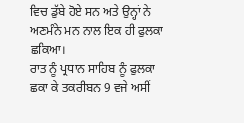ਵਿਚ ਡੁੱਬੇ ਹੋਏ ਸਨ ਅਤੇ ਉਨ੍ਹਾਂ ਨੇ ਅਣਮੰਨੇ ਮਨ ਨਾਲ ਇਕ ਹੀ ਫੁਲਕਾ ਛਕਿਆ।
ਰਾਤ ਨੂੰ ਪ੍ਰਧਾਨ ਸਾਹਿਬ ਨੂੰ ਫੁਲਕਾ ਛਕਾ ਕੇ ਤਕਰੀਬਨ 9 ਵਜੇ ਅਸੀਂ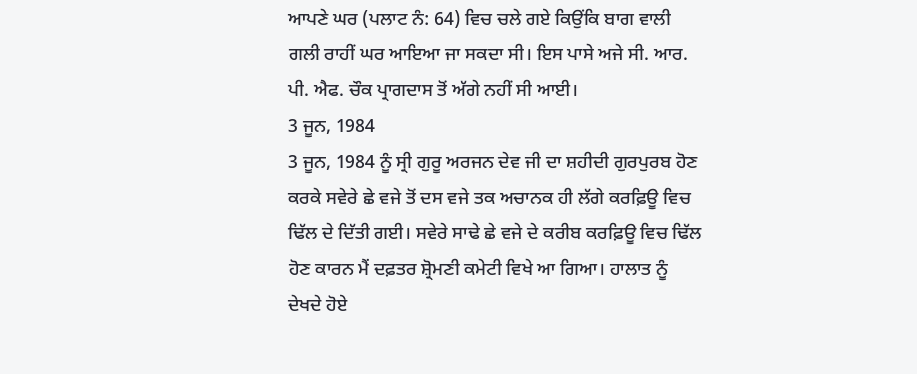ਆਪਣੇ ਘਰ (ਪਲਾਟ ਨੰ: 64) ਵਿਚ ਚਲੇ ਗਏ ਕਿਉਂਕਿ ਬਾਗ ਵਾਲੀ ਗਲੀ ਰਾਹੀਂ ਘਰ ਆਇਆ ਜਾ ਸਕਦਾ ਸੀ। ਇਸ ਪਾਸੇ ਅਜੇ ਸੀ. ਆਰ. ਪੀ. ਐਫ. ਚੌਕ ਪ੍ਰਾਗਦਾਸ ਤੋਂ ਅੱਗੇ ਨਹੀਂ ਸੀ ਆਈ।
3 ਜੂਨ, 1984
3 ਜੂਨ, 1984 ਨੂੰ ਸ੍ਰੀ ਗੁਰੂ ਅਰਜਨ ਦੇਵ ਜੀ ਦਾ ਸ਼ਹੀਦੀ ਗੁਰਪੁਰਬ ਹੋਣ ਕਰਕੇ ਸਵੇਰੇ ਛੇ ਵਜੇ ਤੋਂ ਦਸ ਵਜੇ ਤਕ ਅਚਾਨਕ ਹੀ ਲੱਗੇ ਕਰਫ਼ਿਊ ਵਿਚ ਢਿੱਲ ਦੇ ਦਿੱਤੀ ਗਈ। ਸਵੇਰੇ ਸਾਢੇ ਛੇ ਵਜੇ ਦੇ ਕਰੀਬ ਕਰਫ਼ਿਊ ਵਿਚ ਢਿੱਲ ਹੋਣ ਕਾਰਨ ਮੈਂ ਦਫ਼ਤਰ ਸ਼੍ਰੋਮਣੀ ਕਮੇਟੀ ਵਿਖੇ ਆ ਗਿਆ। ਹਾਲਾਤ ਨੂੰ ਦੇਖਦੇ ਹੋਏ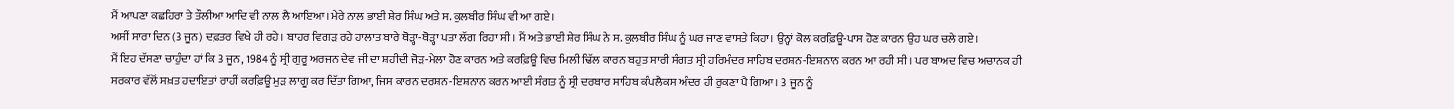ਮੈਂ ਆਪਣਾ ਕਛਹਿਰਾ ਤੇ ਤੌਲੀਆ ਆਦਿ ਵੀ ਨਾਲ ਲੈ ਆਇਆ।ਮੇਰੇ ਨਾਲ ਭਾਈ ਸ਼ੇਰ ਸਿੰਘ ਅਤੇ ਸ. ਕੁਲਬੀਰ ਸਿੰਘ ਵੀ ਆ ਗਏ।
ਅਸੀਂ ਸਾਰਾ ਦਿਨ (3 ਜੂਨ) ਦਫ਼ਤਰ ਵਿਖੇ ਹੀ ਰਹੇ। ਬਾਹਰ ਵਿਗੜ ਰਹੇ ਹਾਲਾਤ ਬਾਰੇ ਥੋੜ੍ਹਾ-ਥੋੜ੍ਹਾ ਪਤਾ ਲੱਗ ਰਿਹਾ ਸੀ। ਮੈਂ ਅਤੇ ਭਾਈ ਸ਼ੇਰ ਸਿੰਘ ਨੇ ਸ. ਕੁਲਬੀਰ ਸਿੰਘ ਨੂੰ ਘਰ ਜਾਣ ਵਾਸਤੇ ਕਿਹਾ। ਉਨ੍ਹਾਂ ਕੋਲ ਕਰਫ਼ਿਊ-ਪਾਸ ਹੋਣ ਕਾਰਨ ਉਹ ਘਰ ਚਲੇ ਗਏ।
ਮੈਂ ਇਹ ਦੱਸਣਾ ਚਾਹੁੰਦਾ ਹਾਂ ਕਿ 3 ਜੂਨ, 1984 ਨੂੰ ਸ੍ਰੀ ਗੁਰੂ ਅਰਜਨ ਦੇਵ ਜੀ ਦਾ ਸ਼ਹੀਦੀ ਜੋੜ-ਮੇਲਾ ਹੋਣ ਕਾਰਨ ਅਤੇ ਕਰਫ਼ਿਊ ਵਿਚ ਮਿਲੀ ਢਿੱਲ ਕਾਰਨ ਬਹੁਤ ਸਾਰੀ ਸੰਗਤ ਸ੍ਰੀ ਹਰਿਮੰਦਰ ਸਾਹਿਬ ਦਰਸ਼ਨ-ਇਸ਼ਨਾਨ ਕਰਨ ਆ ਰਹੀ ਸੀ। ਪਰ ਬਾਅਦ ਵਿਚ ਅਚਾਨਕ ਹੀ ਸਰਕਾਰ ਵੱਲੋਂ ਸਖ਼ਤ ਹਦਾਇਤਾਂ ਰਾਹੀਂ ਕਰਫ਼ਿਊ ਮੁੜ ਲਾਗੂ ਕਰ ਦਿੱਤਾ ਗਿਆ, ਜਿਸ ਕਾਰਨ ਦਰਸ਼ਨ-ਇਸ਼ਨਾਨ ਕਰਨ ਆਈ ਸੰਗਤ ਨੂੰ ਸ੍ਰੀ ਦਰਬਾਰ ਸਾਹਿਬ ਕੰਪਲੈਕਸ ਅੰਦਰ ਹੀ ਰੁਕਣਾ ਪੈ ਗਿਆ। 3 ਜੂਨ ਨੂੰ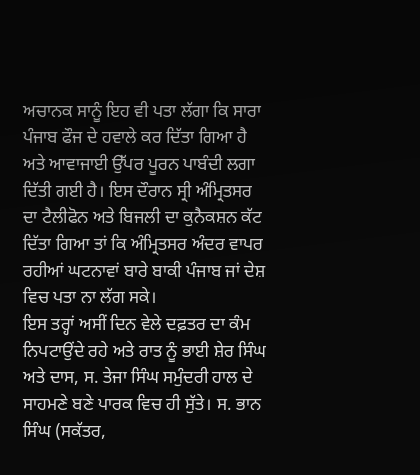ਅਚਾਨਕ ਸਾਨੂੰ ਇਹ ਵੀ ਪਤਾ ਲੱਗਾ ਕਿ ਸਾਰਾ ਪੰਜਾਬ ਫੌਜ ਦੇ ਹਵਾਲੇ ਕਰ ਦਿੱਤਾ ਗਿਆ ਹੈ ਅਤੇ ਆਵਾਜਾਈ ਉੱਪਰ ਪੂਰਨ ਪਾਬੰਦੀ ਲਗਾ ਦਿੱਤੀ ਗਈ ਹੈ। ਇਸ ਦੌਰਾਨ ਸ੍ਰੀ ਅੰਮ੍ਰਿਤਸਰ ਦਾ ਟੈਲੀਫੋਨ ਅਤੇ ਬਿਜਲੀ ਦਾ ਕੁਨੈਕਸ਼ਨ ਕੱਟ ਦਿੱਤਾ ਗਿਆ ਤਾਂ ਕਿ ਅੰਮ੍ਰਿਤਸਰ ਅੰਦਰ ਵਾਪਰ ਰਹੀਆਂ ਘਟਨਾਵਾਂ ਬਾਰੇ ਬਾਕੀ ਪੰਜਾਬ ਜਾਂ ਦੇਸ਼ ਵਿਚ ਪਤਾ ਨਾ ਲੱਗ ਸਕੇ।
ਇਸ ਤਰ੍ਹਾਂ ਅਸੀਂ ਦਿਨ ਵੇਲੇ ਦਫ਼ਤਰ ਦਾ ਕੰਮ ਨਿਪਟਾਉਂਦੇ ਰਹੇ ਅਤੇ ਰਾਤ ਨੂੰ ਭਾਈ ਸ਼ੇਰ ਸਿੰਘ ਅਤੇ ਦਾਸ, ਸ. ਤੇਜਾ ਸਿੰਘ ਸਮੁੰਦਰੀ ਹਾਲ ਦੇ ਸਾਹਮਣੇ ਬਣੇ ਪਾਰਕ ਵਿਚ ਹੀ ਸੁੱਤੇ। ਸ. ਭਾਨ ਸਿੰਘ (ਸਕੱਤਰ,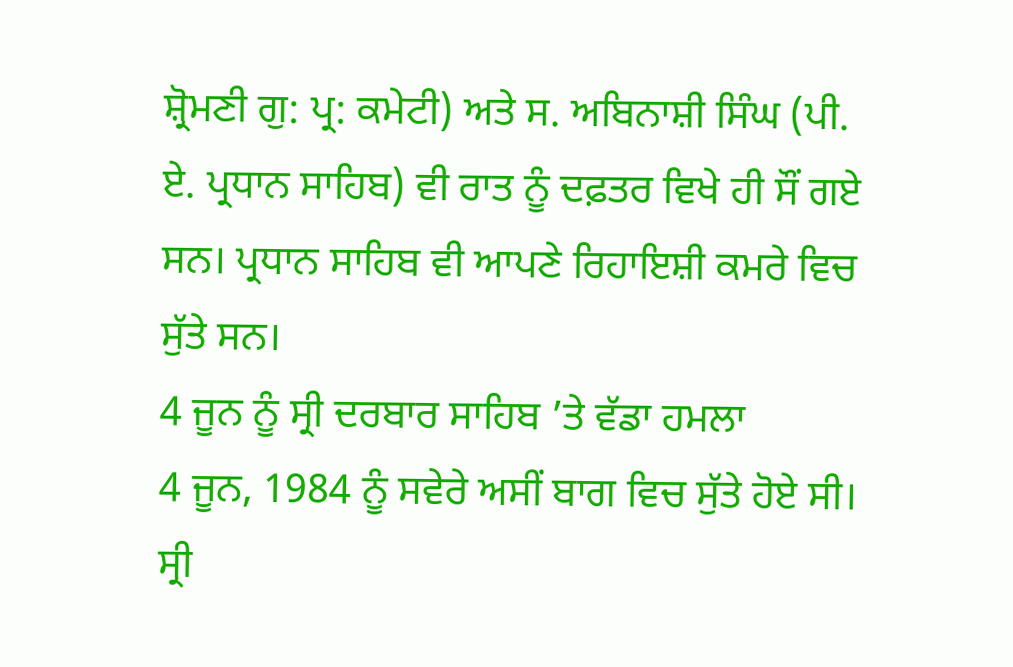ਸ਼੍ਰੋਮਣੀ ਗੁ: ਪ੍ਰ: ਕਮੇਟੀ) ਅਤੇ ਸ. ਅਬਿਨਾਸ਼ੀ ਸਿੰਘ (ਪੀ. ਏ. ਪ੍ਰਧਾਨ ਸਾਹਿਬ) ਵੀ ਰਾਤ ਨੂੰ ਦਫ਼ਤਰ ਵਿਖੇ ਹੀ ਸੌਂ ਗਏ ਸਨ। ਪ੍ਰਧਾਨ ਸਾਹਿਬ ਵੀ ਆਪਣੇ ਰਿਹਾਇਸ਼ੀ ਕਮਰੇ ਵਿਚ ਸੁੱਤੇ ਸਨ।
4 ਜੂਨ ਨੂੰ ਸ੍ਰੀ ਦਰਬਾਰ ਸਾਹਿਬ ’ਤੇ ਵੱਡਾ ਹਮਲਾ
4 ਜੂਨ, 1984 ਨੂੰ ਸਵੇਰੇ ਅਸੀਂ ਬਾਗ ਵਿਚ ਸੁੱਤੇ ਹੋਏ ਸੀ। ਸ੍ਰੀ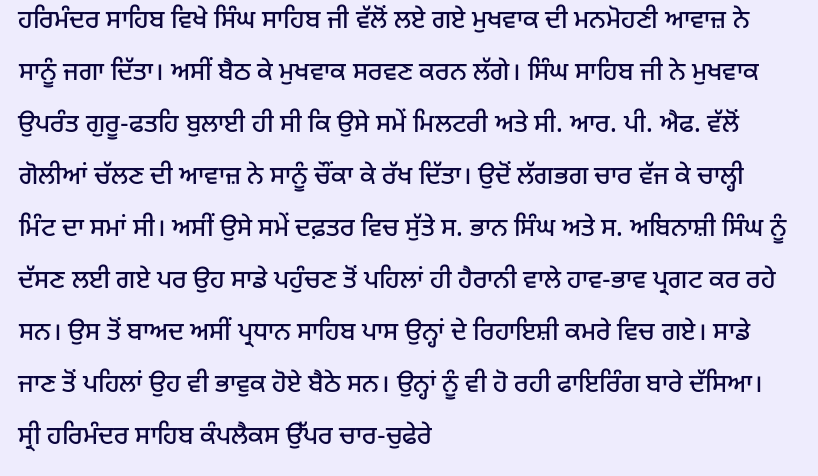ਹਰਿਮੰਦਰ ਸਾਹਿਬ ਵਿਖੇ ਸਿੰਘ ਸਾਹਿਬ ਜੀ ਵੱਲੋਂ ਲਏ ਗਏ ਮੁਖਵਾਕ ਦੀ ਮਨਮੋਹਣੀ ਆਵਾਜ਼ ਨੇ ਸਾਨੂੰ ਜਗਾ ਦਿੱਤਾ। ਅਸੀਂ ਬੈਠ ਕੇ ਮੁਖਵਾਕ ਸਰਵਣ ਕਰਨ ਲੱਗੇ। ਸਿੰਘ ਸਾਹਿਬ ਜੀ ਨੇ ਮੁਖਵਾਕ ਉਪਰੰਤ ਗੁਰੂ-ਫਤਹਿ ਬੁਲਾਈ ਹੀ ਸੀ ਕਿ ਉਸੇ ਸਮੇਂ ਮਿਲਟਰੀ ਅਤੇ ਸੀ. ਆਰ. ਪੀ. ਐਫ. ਵੱਲੋਂ ਗੋਲੀਆਂ ਚੱਲਣ ਦੀ ਆਵਾਜ਼ ਨੇ ਸਾਨੂੰ ਚੌਂਕਾ ਕੇ ਰੱਖ ਦਿੱਤਾ। ਉਦੋਂ ਲੱਗਭਗ ਚਾਰ ਵੱਜ ਕੇ ਚਾਲ੍ਹੀ ਮਿੰਟ ਦਾ ਸਮਾਂ ਸੀ। ਅਸੀਂ ਉਸੇ ਸਮੇਂ ਦਫ਼ਤਰ ਵਿਚ ਸੁੱਤੇ ਸ. ਭਾਨ ਸਿੰਘ ਅਤੇ ਸ. ਅਬਿਨਾਸ਼ੀ ਸਿੰਘ ਨੂੰ ਦੱਸਣ ਲਈ ਗਏ ਪਰ ਉਹ ਸਾਡੇ ਪਹੁੰਚਣ ਤੋਂ ਪਹਿਲਾਂ ਹੀ ਹੈਰਾਨੀ ਵਾਲੇ ਹਾਵ-ਭਾਵ ਪ੍ਰਗਟ ਕਰ ਰਹੇ ਸਨ। ਉਸ ਤੋਂ ਬਾਅਦ ਅਸੀਂ ਪ੍ਰਧਾਨ ਸਾਹਿਬ ਪਾਸ ਉਨ੍ਹਾਂ ਦੇ ਰਿਹਾਇਸ਼ੀ ਕਮਰੇ ਵਿਚ ਗਏ। ਸਾਡੇ ਜਾਣ ਤੋਂ ਪਹਿਲਾਂ ਉਹ ਵੀ ਭਾਵੁਕ ਹੋਏ ਬੈਠੇ ਸਨ। ਉਨ੍ਹਾਂ ਨੂੰ ਵੀ ਹੋ ਰਹੀ ਫਾਇਰਿੰਗ ਬਾਰੇ ਦੱਸਿਆ। ਸ੍ਰੀ ਹਰਿਮੰਦਰ ਸਾਹਿਬ ਕੰਪਲੈਕਸ ਉੱਪਰ ਚਾਰ-ਚੁਫੇਰੇ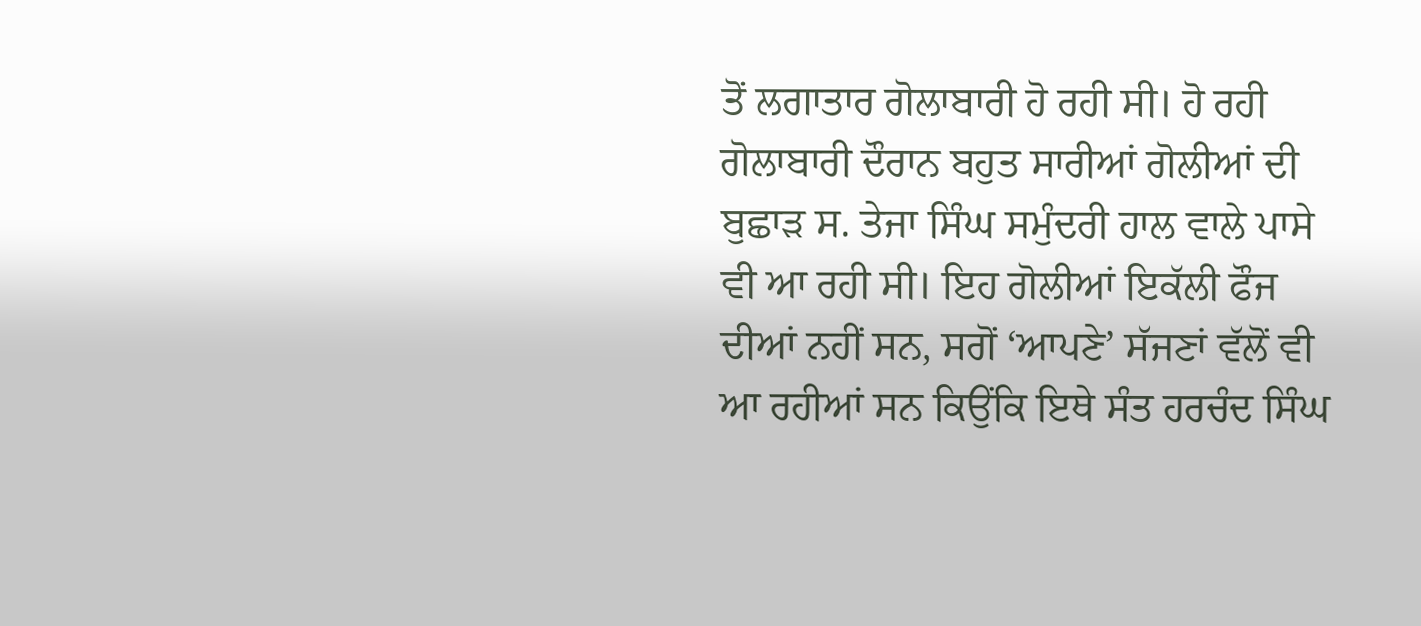ਤੋਂ ਲਗਾਤਾਰ ਗੋਲਾਬਾਰੀ ਹੋ ਰਹੀ ਸੀ। ਹੋ ਰਹੀ ਗੋਲਾਬਾਰੀ ਦੌਰਾਨ ਬਹੁਤ ਸਾਰੀਆਂ ਗੋਲੀਆਂ ਦੀ ਬੁਛਾੜ ਸ. ਤੇਜਾ ਸਿੰਘ ਸਮੁੰਦਰੀ ਹਾਲ ਵਾਲੇ ਪਾਸੇ ਵੀ ਆ ਰਹੀ ਸੀ। ਇਹ ਗੋਲੀਆਂ ਇਕੱਲੀ ਫੌਜ ਦੀਆਂ ਨਹੀਂ ਸਨ, ਸਗੋਂ ‘ਆਪਣੇ’ ਸੱਜਣਾਂ ਵੱਲੋਂ ਵੀ ਆ ਰਹੀਆਂ ਸਨ ਕਿਉਂਕਿ ਇਥੇ ਸੰਤ ਹਰਚੰਦ ਸਿੰਘ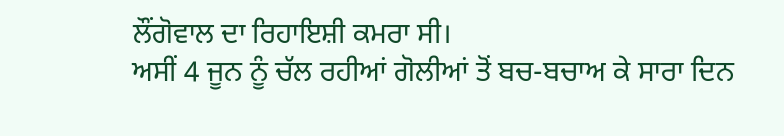ਲੌਂਗੋਵਾਲ ਦਾ ਰਿਹਾਇਸ਼ੀ ਕਮਰਾ ਸੀ।
ਅਸੀਂ 4 ਜੂਨ ਨੂੰ ਚੱਲ ਰਹੀਆਂ ਗੋਲੀਆਂ ਤੋਂ ਬਚ-ਬਚਾਅ ਕੇ ਸਾਰਾ ਦਿਨ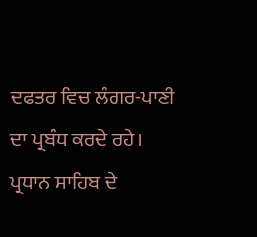ਦਫਤਰ ਵਿਚ ਲੰਗਰ-ਪਾਣੀ ਦਾ ਪ੍ਰਬੰਧ ਕਰਦੇ ਰਹੇ। ਪ੍ਰਧਾਨ ਸਾਹਿਬ ਦੇ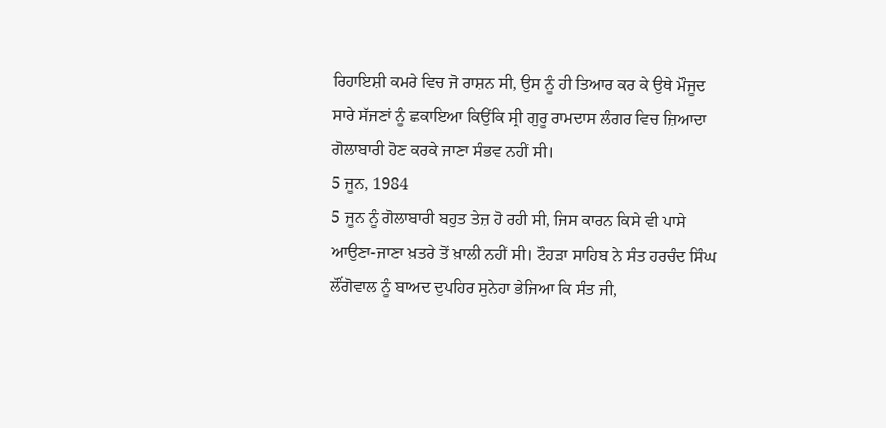ਰਿਹਾਇਸ਼ੀ ਕਮਰੇ ਵਿਚ ਜੋ ਰਾਸ਼ਨ ਸੀ, ਉਸ ਨੂੰ ਹੀ ਤਿਆਰ ਕਰ ਕੇ ਉਥੇ ਮੌਜੂਦ ਸਾਰੇ ਸੱਜਣਾਂ ਨੂੰ ਛਕਾਇਆ ਕਿਉਂਕਿ ਸ੍ਰੀ ਗੁਰੂ ਰਾਮਦਾਸ ਲੰਗਰ ਵਿਚ ਜ਼ਿਆਦਾ ਗੋਲਾਬਾਰੀ ਹੋਣ ਕਰਕੇ ਜਾਣਾ ਸੰਭਵ ਨਹੀਂ ਸੀ।
5 ਜੂਨ, 1984
5 ਜੂਨ ਨੂੰ ਗੋਲਾਬਾਰੀ ਬਹੁਤ ਤੇਜ਼ ਹੋ ਰਹੀ ਸੀ, ਜਿਸ ਕਾਰਨ ਕਿਸੇ ਵੀ ਪਾਸੇ ਆਉਣਾ-ਜਾਣਾ ਖ਼ਤਰੇ ਤੋਂ ਖ਼ਾਲੀ ਨਹੀਂ ਸੀ। ਟੌਹੜਾ ਸਾਹਿਬ ਨੇ ਸੰਤ ਹਰਚੰਦ ਸਿੰਘ ਲੌਂਗੋਵਾਲ ਨੂੰ ਬਾਅਦ ਦੁਪਹਿਰ ਸੁਨੇਹਾ ਭੇਜਿਆ ਕਿ ਸੰਤ ਜੀ,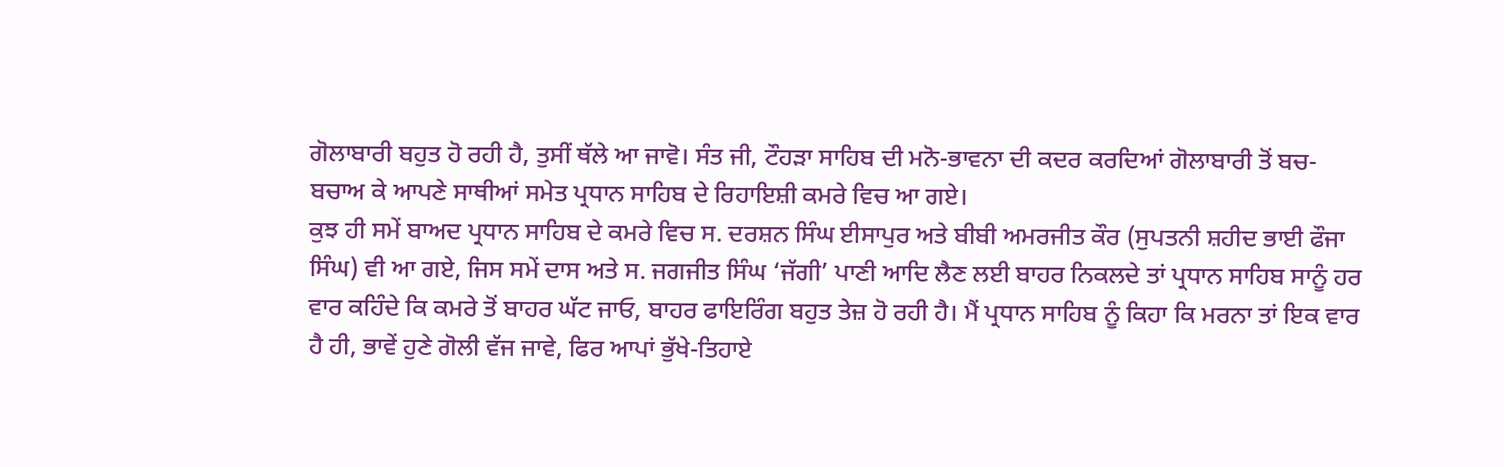ਗੋਲਾਬਾਰੀ ਬਹੁਤ ਹੋ ਰਹੀ ਹੈ, ਤੁਸੀਂ ਥੱਲੇ ਆ ਜਾਵੋ। ਸੰਤ ਜੀ, ਟੌਹੜਾ ਸਾਹਿਬ ਦੀ ਮਨੋ-ਭਾਵਨਾ ਦੀ ਕਦਰ ਕਰਦਿਆਂ ਗੋਲਾਬਾਰੀ ਤੋਂ ਬਚ-ਬਚਾਅ ਕੇ ਆਪਣੇ ਸਾਥੀਆਂ ਸਮੇਤ ਪ੍ਰਧਾਨ ਸਾਹਿਬ ਦੇ ਰਿਹਾਇਸ਼ੀ ਕਮਰੇ ਵਿਚ ਆ ਗਏ।
ਕੁਝ ਹੀ ਸਮੇਂ ਬਾਅਦ ਪ੍ਰਧਾਨ ਸਾਹਿਬ ਦੇ ਕਮਰੇ ਵਿਚ ਸ. ਦਰਸ਼ਨ ਸਿੰਘ ਈਸਾਪੁਰ ਅਤੇ ਬੀਬੀ ਅਮਰਜੀਤ ਕੌਰ (ਸੁਪਤਨੀ ਸ਼ਹੀਦ ਭਾਈ ਫੌਜਾ ਸਿੰਘ) ਵੀ ਆ ਗਏ, ਜਿਸ ਸਮੇਂ ਦਾਸ ਅਤੇ ਸ. ਜਗਜੀਤ ਸਿੰਘ ‘ਜੱਗੀ’ ਪਾਣੀ ਆਦਿ ਲੈਣ ਲਈ ਬਾਹਰ ਨਿਕਲਦੇ ਤਾਂ ਪ੍ਰਧਾਨ ਸਾਹਿਬ ਸਾਨੂੰ ਹਰ ਵਾਰ ਕਹਿੰਦੇ ਕਿ ਕਮਰੇ ਤੋਂ ਬਾਹਰ ਘੱਟ ਜਾਓ, ਬਾਹਰ ਫਾਇਰਿੰਗ ਬਹੁਤ ਤੇਜ਼ ਹੋ ਰਹੀ ਹੈ। ਮੈਂ ਪ੍ਰਧਾਨ ਸਾਹਿਬ ਨੂੰ ਕਿਹਾ ਕਿ ਮਰਨਾ ਤਾਂ ਇਕ ਵਾਰ ਹੈ ਹੀ, ਭਾਵੇਂ ਹੁਣੇ ਗੋਲੀ ਵੱਜ ਜਾਵੇ, ਫਿਰ ਆਪਾਂ ਭੁੱਖੇ-ਤਿਹਾਏ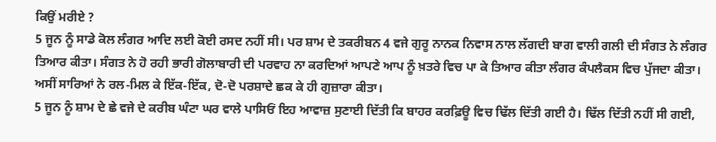ਕਿਉਂ ਮਰੀਏ ?
5 ਜੂਨ ਨੂੰ ਸਾਡੇ ਕੋਲ ਲੰਗਰ ਆਦਿ ਲਈ ਕੋਈ ਰਸਦ ਨਹੀਂ ਸੀ। ਪਰ ਸ਼ਾਮ ਦੇ ਤਕਰੀਬਨ 4 ਵਜੇ ਗੁਰੂ ਨਾਨਕ ਨਿਵਾਸ ਨਾਲ ਲੱਗਦੀ ਬਾਗ ਵਾਲੀ ਗਲੀ ਦੀ ਸੰਗਤ ਨੇ ਲੰਗਰ ਤਿਆਰ ਕੀਤਾ। ਸੰਗਤ ਨੇ ਹੋ ਰਹੀ ਭਾਰੀ ਗੋਲਾਬਾਰੀ ਦੀ ਪਰਵਾਹ ਨਾ ਕਰਦਿਆਂ ਆਪਣੇ ਆਪ ਨੂੰ ਖ਼ਤਰੇ ਵਿਚ ਪਾ ਕੇ ਤਿਆਰ ਕੀਤਾ ਲੰਗਰ ਕੰਪਲੈਕਸ ਵਿਚ ਪੁੱਜਦਾ ਕੀਤਾ। ਅਸੀਂ ਸਾਰਿਆਂ ਨੇ ਰਲ-ਮਿਲ ਕੇ ਇੱਕ-ਇੱਕ, ਦੋ-ਦੋ ਪਰਸ਼ਾਦੇ ਛਕ ਕੇ ਹੀ ਗੁਜ਼ਾਰਾ ਕੀਤਾ।
5 ਜੂਨ ਨੂੰ ਸ਼ਾਮ ਦੇ ਛੇ ਵਜੇ ਦੇ ਕਰੀਬ ਘੰਟਾ ਘਰ ਵਾਲੇ ਪਾਸਿਓਂ ਇਹ ਆਵਾਜ਼ ਸੁਣਾਈ ਦਿੱਤੀ ਕਿ ਬਾਹਰ ਕਰਫ਼ਿਊ ਵਿਚ ਢਿੱਲ ਦਿੱਤੀ ਗਈ ਹੈ। ਢਿੱਲ ਦਿੱਤੀ ਨਹੀਂ ਸੀ ਗਈ,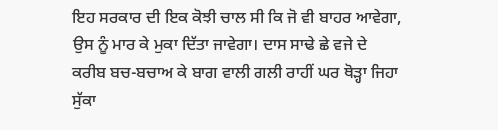ਇਹ ਸਰਕਾਰ ਦੀ ਇਕ ਕੋਝੀ ਚਾਲ ਸੀ ਕਿ ਜੋ ਵੀ ਬਾਹਰ ਆਵੇਗਾ, ਉਸ ਨੂੰ ਮਾਰ ਕੇ ਮੁਕਾ ਦਿੱਤਾ ਜਾਵੇਗਾ। ਦਾਸ ਸਾਢੇ ਛੇ ਵਜੇ ਦੇ ਕਰੀਬ ਬਚ-ਬਚਾਅ ਕੇ ਬਾਗ ਵਾਲੀ ਗਲੀ ਰਾਹੀਂ ਘਰ ਥੋੜ੍ਹਾ ਜਿਹਾ ਸੁੱਕਾ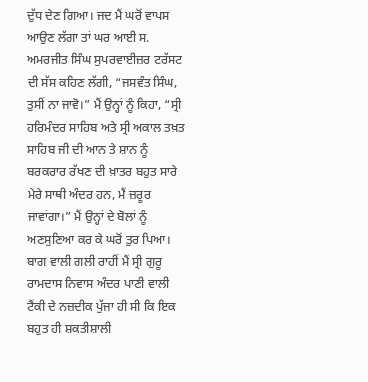ਦੁੱਧ ਦੇਣ ਗਿਆ। ਜਦ ਮੈਂ ਘਰੋਂ ਵਾਪਸ ਆਉਣ ਲੱਗਾ ਤਾਂ ਘਰ ਆਈ ਸ. ਅਮਰਜੀਤ ਸਿੰਘ ਸੁਪਰਵਾਈਜ਼ਰ ਟਰੱਸਟ ਦੀ ਸੱਸ ਕਹਿਣ ਲੱਗੀ, “ਜਸਵੰਤ ਸਿੰਘ, ਤੁਸੀਂ ਨਾ ਜਾਵੋ।” ਮੈਂ ਉਨ੍ਹਾਂ ਨੂੰ ਕਿਹਾ, “ਸ੍ਰੀ ਹਰਿਮੰਦਰ ਸਾਹਿਬ ਅਤੇ ਸ੍ਰੀ ਅਕਾਲ ਤਖ਼ਤ ਸਾਹਿਬ ਜੀ ਦੀ ਆਨ ਤੇ ਸ਼ਾਨ ਨੂੰ ਬਰਕਰਾਰ ਰੱਖਣ ਦੀ ਖ਼ਾਤਰ ਬਹੁਤ ਸਾਰੇ ਮੇਰੇ ਸਾਥੀ ਅੰਦਰ ਹਨ, ਮੈਂ ਜ਼ਰੂਰ ਜਾਵਾਂਗਾ।” ਮੈਂ ਉਨ੍ਹਾਂ ਦੇ ਬੋਲਾਂ ਨੂੰ ਅਣਸੁਣਿਆ ਕਰ ਕੇ ਘਰੋਂ ਤੁਰ ਪਿਆ।
ਬਾਗ ਵਾਲੀ ਗਲੀ ਰਾਹੀਂ ਮੈਂ ਸ੍ਰੀ ਗੁਰੂ ਰਾਮਦਾਸ ਨਿਵਾਸ ਅੰਦਰ ਪਾਣੀ ਵਾਲੀ ਟੈਂਕੀ ਦੇ ਨਜ਼ਦੀਕ ਪੁੱਜਾ ਹੀ ਸੀ ਕਿ ਇਕ ਬਹੁਤ ਹੀ ਸ਼ਕਤੀਸ਼ਾਲੀ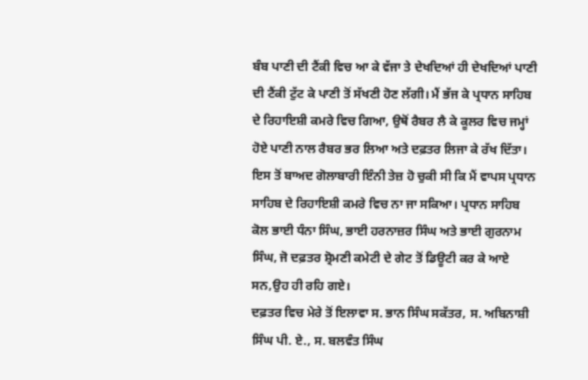ਬੰਬ ਪਾਣੀ ਦੀ ਟੈਂਕੀ ਵਿਚ ਆ ਕੇ ਵੱਜਾ ਤੇ ਦੇਖਦਿਆਂ ਹੀ ਦੇਖਦਿਆਂ ਪਾਣੀ ਦੀ ਟੈਂਕੀ ਟੁੱਟ ਕੇ ਪਾਣੀ ਤੋਂ ਸੱਖਣੀ ਹੋਣ ਲੱਗੀ। ਮੈਂ ਭੱਜ ਕੇ ਪ੍ਰਧਾਨ ਸਾਹਿਬ ਦੇ ਰਿਹਾਇਸ਼ੀ ਕਮਰੇ ਵਿਚ ਗਿਆ, ਉਥੋਂ ਰੈਬਰ ਲੈ ਕੇ ਕੂਲਰ ਵਿਚ ਜਮ੍ਹਾਂ ਹੋਏ ਪਾਣੀ ਨਾਲ ਰੈਬਰ ਭਰ ਲਿਆ ਅਤੇ ਦਫ਼ਤਰ ਲਿਜਾ ਕੇ ਰੱਖ ਦਿੱਤਾ। ਇਸ ਤੋਂ ਬਾਅਦ ਗੋਲਾਬਾਰੀ ਇੰਨੀ ਤੇਜ਼ ਹੋ ਚੁਕੀ ਸੀ ਕਿ ਮੈਂ ਵਾਪਸ ਪ੍ਰਧਾਨ ਸਾਹਿਬ ਦੇ ਰਿਹਾਇਸ਼ੀ ਕਮਰੇ ਵਿਚ ਨਾ ਜਾ ਸਕਿਆ। ਪ੍ਰਧਾਨ ਸਾਹਿਬ ਕੋਲ ਭਾਈ ਧੰਨਾ ਸਿੰਘ, ਭਾਈ ਹਰਨਾਜ਼ਰ ਸਿੰਘ ਅਤੇ ਭਾਈ ਗੁਰਨਾਮ ਸਿੰਘ, ਜੋ ਦਫ਼ਤਰ ਸ਼੍ਰੋਮਣੀ ਕਮੇਟੀ ਦੇ ਗੇਟ ਤੋਂ ਡਿਊਟੀ ਕਰ ਕੇ ਆਏ ਸਨ,ਉਹ ਹੀ ਰਹਿ ਗਏ।
ਦਫ਼ਤਰ ਵਿਚ ਮੇਰੇ ਤੋਂ ਇਲਾਵਾ ਸ. ਭਾਨ ਸਿੰਘ ਸਕੱਤਰ, ਸ. ਅਬਿਨਾਸ਼ੀ ਸਿੰਘ ਪੀ. ਏ., ਸ. ਬਲਵੰਤ ਸਿੰਘ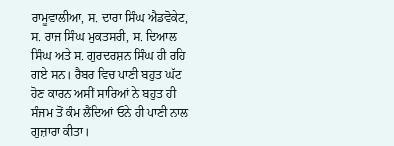ਰਾਮੂਵਾਲੀਆ, ਸ. ਦਾਰਾ ਸਿੰਘ ਐਡਵੋਕੇਟ, ਸ. ਰਾਜ ਸਿੰਘ ਮੁਕਤਸਰੀ, ਸ. ਦਿਆਲ ਸਿੰਘ ਅਤੇ ਸ. ਗੁਰਦਰਸ਼ਨ ਸਿੰਘ ਹੀ ਰਹਿ ਗਏ ਸਨ। ਰੈਬਰ ਵਿਚ ਪਾਣੀ ਬਹੁਤ ਘੱਟ ਹੋਣ ਕਾਰਨ ਅਸੀਂ ਸਾਰਿਆਂ ਨੇ ਬਹੁਤ ਹੀ ਸੰਜਮ ਤੋਂ ਕੰਮ ਲੈਂਦਿਆਂ ਓਨੇ ਹੀ ਪਾਣੀ ਨਾਲ ਗੁਜ਼ਾਰਾ ਕੀਤਾ।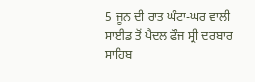5 ਜੂਨ ਦੀ ਰਾਤ ਘੰਟਾ-ਘਰ ਵਾਲੀ ਸਾਈਡ ਤੋਂ ਪੈਦਲ ਫੌਜ ਸ੍ਰੀ ਦਰਬਾਰ ਸਾਹਿਬ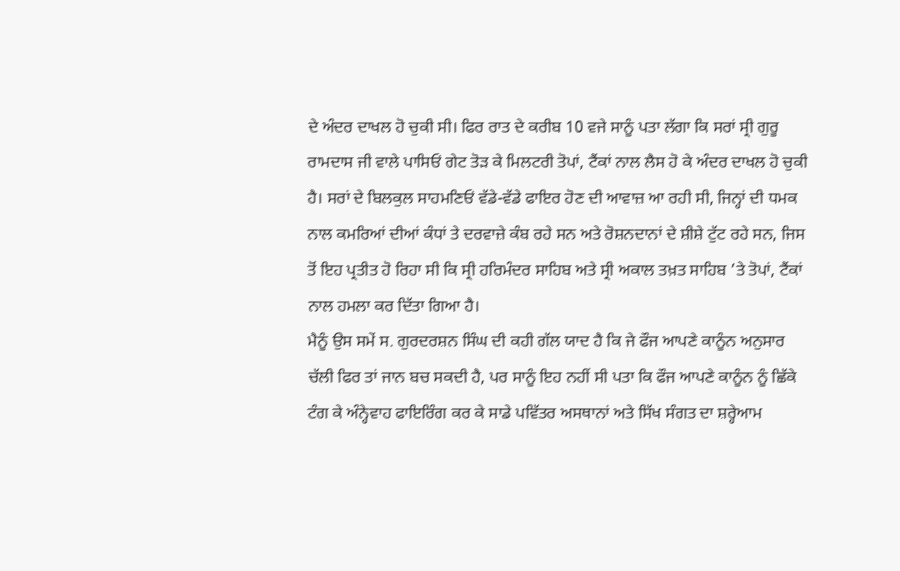ਦੇ ਅੰਦਰ ਦਾਖਲ ਹੋ ਚੁਕੀ ਸੀ। ਫਿਰ ਰਾਤ ਦੇ ਕਰੀਬ 10 ਵਜੇ ਸਾਨੂੰ ਪਤਾ ਲੱਗਾ ਕਿ ਸਰਾਂ ਸ੍ਰੀ ਗੁਰੂ ਰਾਮਦਾਸ ਜੀ ਵਾਲੇ ਪਾਸਿਓਂ ਗੇਟ ਤੋੜ ਕੇ ਮਿਲਟਰੀ ਤੋਪਾਂ, ਟੈਂਕਾਂ ਨਾਲ ਲੈਸ ਹੋ ਕੇ ਅੰਦਰ ਦਾਖਲ ਹੋ ਚੁਕੀ ਹੈ। ਸਰਾਂ ਦੇ ਬਿਲਕੁਲ ਸਾਹਮਣਿਓਂ ਵੱਡੇ-ਵੱਡੇ ਫਾਇਰ ਹੋਣ ਦੀ ਆਵਾਜ਼ ਆ ਰਹੀ ਸੀ, ਜਿਨ੍ਹਾਂ ਦੀ ਧਮਕ ਨਾਲ ਕਮਰਿਆਂ ਦੀਆਂ ਕੰਧਾਂ ਤੇ ਦਰਵਾਜ਼ੇ ਕੰਬ ਰਹੇ ਸਨ ਅਤੇ ਰੋਸ਼ਨਦਾਨਾਂ ਦੇ ਸ਼ੀਸ਼ੇ ਟੁੱਟ ਰਹੇ ਸਨ, ਜਿਸ ਤੋਂ ਇਹ ਪ੍ਰਤੀਤ ਹੋ ਰਿਹਾ ਸੀ ਕਿ ਸ੍ਰੀ ਹਰਿਮੰਦਰ ਸਾਹਿਬ ਅਤੇ ਸ੍ਰੀ ਅਕਾਲ ਤਖ਼ਤ ਸਾਹਿਬ ’ਤੇ ਤੋਪਾਂ, ਟੈਂਕਾਂ ਨਾਲ ਹਮਲਾ ਕਰ ਦਿੱਤਾ ਗਿਆ ਹੈ।
ਮੈਨੂੰ ਉਸ ਸਮੇਂ ਸ. ਗੁਰਦਰਸ਼ਨ ਸਿੰਘ ਦੀ ਕਹੀ ਗੱਲ ਯਾਦ ਹੈ ਕਿ ਜੇ ਫੌਜ ਆਪਣੇ ਕਾਨੂੰਨ ਅਨੁਸਾਰ ਚੱਲੀ ਫਿਰ ਤਾਂ ਜਾਨ ਬਚ ਸਕਦੀ ਹੈ, ਪਰ ਸਾਨੂੰ ਇਹ ਨਹੀਂ ਸੀ ਪਤਾ ਕਿ ਫੌਜ ਆਪਣੇ ਕਾਨੂੰਨ ਨੂੰ ਛਿੱਕੇ ਟੰਗ ਕੇ ਅੰਨ੍ਹੇਵਾਹ ਫਾਇਰਿੰਗ ਕਰ ਕੇ ਸਾਡੇ ਪਵਿੱਤਰ ਅਸਥਾਨਾਂ ਅਤੇ ਸਿੱਖ ਸੰਗਤ ਦਾ ਸ਼ਰ੍ਹੇਆਮ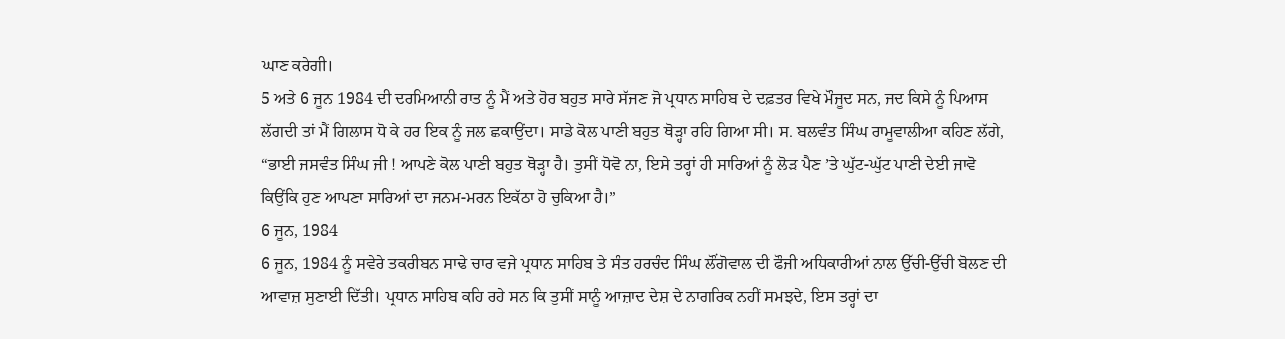ਘਾਣ ਕਰੇਗੀ।
5 ਅਤੇ 6 ਜੂਨ 1984 ਦੀ ਦਰਮਿਆਨੀ ਰਾਤ ਨੂੰ ਮੈਂ ਅਤੇ ਹੋਰ ਬਹੁਤ ਸਾਰੇ ਸੱਜਣ ਜੋ ਪ੍ਰਧਾਨ ਸਾਹਿਬ ਦੇ ਦਫ਼ਤਰ ਵਿਖੇ ਮੌਜੂਦ ਸਨ, ਜਦ ਕਿਸੇ ਨੂੰ ਪਿਆਸ ਲੱਗਦੀ ਤਾਂ ਮੈਂ ਗਿਲਾਸ ਧੋ ਕੇ ਹਰ ਇਕ ਨੂੰ ਜਲ ਛਕਾਉਂਦਾ। ਸਾਡੇ ਕੋਲ ਪਾਣੀ ਬਹੁਤ ਥੋੜ੍ਹਾ ਰਹਿ ਗਿਆ ਸੀ। ਸ. ਬਲਵੰਤ ਸਿੰਘ ਰਾਮੂਵਾਲੀਆ ਕਹਿਣ ਲੱਗੇ, “ਭਾਈ ਜਸਵੰਤ ਸਿੰਘ ਜੀ ! ਆਪਣੇ ਕੋਲ ਪਾਣੀ ਬਹੁਤ ਥੋੜ੍ਹਾ ਹੈ। ਤੁਸੀਂ ਧੋਵੋ ਨਾ, ਇਸੇ ਤਰ੍ਹਾਂ ਹੀ ਸਾਰਿਆਂ ਨੂੰ ਲੋੜ ਪੈਣ ’ਤੇ ਘੁੱਟ-ਘੁੱਟ ਪਾਣੀ ਦੇਈ ਜਾਵੋ ਕਿਉਂਕਿ ਹੁਣ ਆਪਣਾ ਸਾਰਿਆਂ ਦਾ ਜਨਮ-ਮਰਨ ਇਕੱਠਾ ਹੋ ਚੁਕਿਆ ਹੈ।”
6 ਜੂਨ, 1984
6 ਜੂਨ, 1984 ਨੂੰ ਸਵੇਰੇ ਤਕਰੀਬਨ ਸਾਢੇ ਚਾਰ ਵਜੇ ਪ੍ਰਧਾਨ ਸਾਹਿਬ ਤੇ ਸੰਤ ਹਰਚੰਦ ਸਿੰਘ ਲੌਂਗੋਵਾਲ ਦੀ ਫੌਜੀ ਅਧਿਕਾਰੀਆਂ ਨਾਲ ਉੱਚੀ-ਉੱਚੀ ਬੋਲਣ ਦੀ ਆਵਾਜ਼ ਸੁਣਾਈ ਦਿੱਤੀ। ਪ੍ਰਧਾਨ ਸਾਹਿਬ ਕਹਿ ਰਹੇ ਸਨ ਕਿ ਤੁਸੀਂ ਸਾਨੂੰ ਆਜ਼ਾਦ ਦੇਸ਼ ਦੇ ਨਾਗਰਿਕ ਨਹੀਂ ਸਮਝਦੇ, ਇਸ ਤਰ੍ਹਾਂ ਦਾ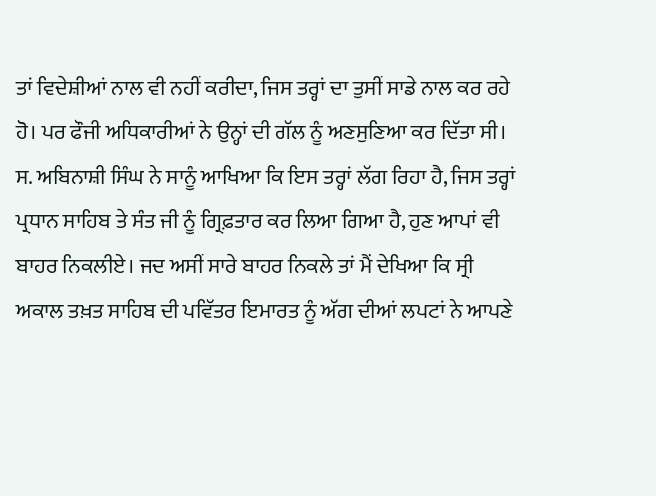ਤਾਂ ਵਿਦੇਸ਼ੀਆਂ ਨਾਲ ਵੀ ਨਹੀਂ ਕਰੀਦਾ, ਜਿਸ ਤਰ੍ਹਾਂ ਦਾ ਤੁਸੀਂ ਸਾਡੇ ਨਾਲ ਕਰ ਰਹੇ ਹੋ। ਪਰ ਫੌਜੀ ਅਧਿਕਾਰੀਆਂ ਨੇ ਉਨ੍ਹਾਂ ਦੀ ਗੱਲ ਨੂੰ ਅਣਸੁਣਿਆ ਕਰ ਦਿੱਤਾ ਸੀ।
ਸ. ਅਬਿਨਾਸ਼ੀ ਸਿੰਘ ਨੇ ਸਾਨੂੰ ਆਖਿਆ ਕਿ ਇਸ ਤਰ੍ਹਾਂ ਲੱਗ ਰਿਹਾ ਹੈ, ਜਿਸ ਤਰ੍ਹਾਂ ਪ੍ਰਧਾਨ ਸਾਹਿਬ ਤੇ ਸੰਤ ਜੀ ਨੂੰ ਗ੍ਰਿਫ਼ਤਾਰ ਕਰ ਲਿਆ ਗਿਆ ਹੈ, ਹੁਣ ਆਪਾਂ ਵੀ ਬਾਹਰ ਨਿਕਲੀਏ। ਜਦ ਅਸੀਂ ਸਾਰੇ ਬਾਹਰ ਨਿਕਲੇ ਤਾਂ ਮੈਂ ਦੇਖਿਆ ਕਿ ਸ੍ਰੀ ਅਕਾਲ ਤਖ਼ਤ ਸਾਹਿਬ ਦੀ ਪਵਿੱਤਰ ਇਮਾਰਤ ਨੂੰ ਅੱਗ ਦੀਆਂ ਲਪਟਾਂ ਨੇ ਆਪਣੇ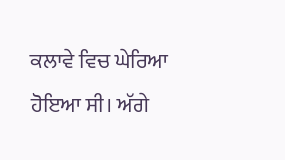ਕਲਾਵੇ ਵਿਚ ਘੇਰਿਆ ਹੋਇਆ ਸੀ। ਅੱਗੇ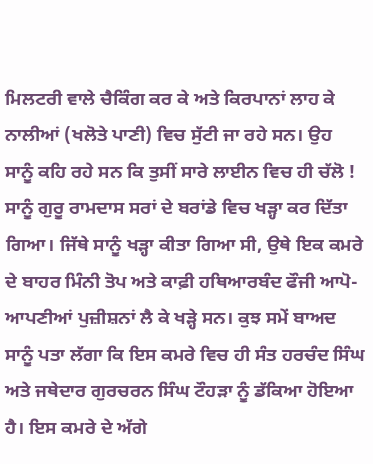ਮਿਲਟਰੀ ਵਾਲੇ ਚੈਕਿੰਗ ਕਰ ਕੇ ਅਤੇ ਕਿਰਪਾਨਾਂ ਲਾਹ ਕੇ ਨਾਲੀਆਂ (ਖਲੋਤੇ ਪਾਣੀ) ਵਿਚ ਸੁੱਟੀ ਜਾ ਰਹੇ ਸਨ। ਉਹ ਸਾਨੂੰ ਕਹਿ ਰਹੇ ਸਨ ਕਿ ਤੁਸੀਂ ਸਾਰੇ ਲਾਈਨ ਵਿਚ ਹੀ ਚੱਲੋ ! ਸਾਨੂੰ ਗੁਰੂ ਰਾਮਦਾਸ ਸਰਾਂ ਦੇ ਬਰਾਂਡੇ ਵਿਚ ਖੜ੍ਹਾ ਕਰ ਦਿੱਤਾ ਗਿਆ। ਜਿੱਥੇ ਸਾਨੂੰ ਖੜ੍ਹਾ ਕੀਤਾ ਗਿਆ ਸੀ, ਉਥੇ ਇਕ ਕਮਰੇ ਦੇ ਬਾਹਰ ਮਿੰਨੀ ਤੋਪ ਅਤੇ ਕਾਫ਼ੀ ਹਥਿਆਰਬੰਦ ਫੌਜੀ ਆਪੋ-ਆਪਣੀਆਂ ਪੁਜ਼ੀਸ਼ਨਾਂ ਲੈ ਕੇ ਖੜ੍ਹੇ ਸਨ। ਕੁਝ ਸਮੇਂ ਬਾਅਦ ਸਾਨੂੰ ਪਤਾ ਲੱਗਾ ਕਿ ਇਸ ਕਮਰੇ ਵਿਚ ਹੀ ਸੰਤ ਹਰਚੰਦ ਸਿੰਘ ਅਤੇ ਜਥੇਦਾਰ ਗੁਰਚਰਨ ਸਿੰਘ ਟੌਹੜਾ ਨੂੰ ਡੱਕਿਆ ਹੋਇਆ ਹੈ। ਇਸ ਕਮਰੇ ਦੇ ਅੱਗੇ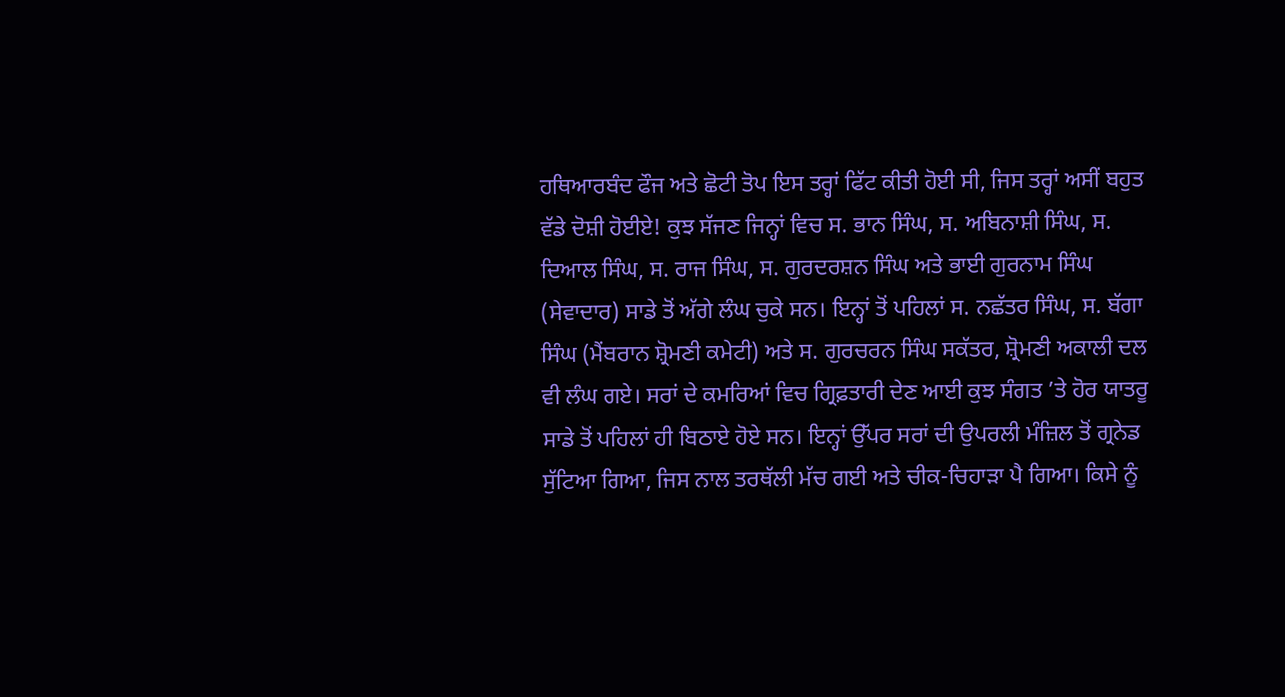ਹਥਿਆਰਬੰਦ ਫੌਜ ਅਤੇ ਛੋਟੀ ਤੋਪ ਇਸ ਤਰ੍ਹਾਂ ਫਿੱਟ ਕੀਤੀ ਹੋਈ ਸੀ, ਜਿਸ ਤਰ੍ਹਾਂ ਅਸੀਂ ਬਹੁਤ ਵੱਡੇ ਦੋਸ਼ੀ ਹੋਈਏ! ਕੁਝ ਸੱਜਣ ਜਿਨ੍ਹਾਂ ਵਿਚ ਸ. ਭਾਨ ਸਿੰਘ, ਸ. ਅਬਿਨਾਸ਼ੀ ਸਿੰਘ, ਸ. ਦਿਆਲ ਸਿੰਘ, ਸ. ਰਾਜ ਸਿੰਘ, ਸ. ਗੁਰਦਰਸ਼ਨ ਸਿੰਘ ਅਤੇ ਭਾਈ ਗੁਰਨਾਮ ਸਿੰਘ (ਸੇਵਾਦਾਰ) ਸਾਡੇ ਤੋਂ ਅੱਗੇ ਲੰਘ ਚੁਕੇ ਸਨ। ਇਨ੍ਹਾਂ ਤੋਂ ਪਹਿਲਾਂ ਸ. ਨਛੱਤਰ ਸਿੰਘ, ਸ. ਬੱਗਾ ਸਿੰਘ (ਮੈਂਬਰਾਨ ਸ਼੍ਰੋਮਣੀ ਕਮੇਟੀ) ਅਤੇ ਸ. ਗੁਰਚਰਨ ਸਿੰਘ ਸਕੱਤਰ, ਸ਼੍ਰੋਮਣੀ ਅਕਾਲੀ ਦਲ ਵੀ ਲੰਘ ਗਏ। ਸਰਾਂ ਦੇ ਕਮਰਿਆਂ ਵਿਚ ਗ੍ਰਿਫ਼ਤਾਰੀ ਦੇਣ ਆਈ ਕੁਝ ਸੰਗਤ ’ਤੇ ਹੋਰ ਯਾਤਰੂ ਸਾਡੇ ਤੋਂ ਪਹਿਲਾਂ ਹੀ ਬਿਠਾਏ ਹੋਏ ਸਨ। ਇਨ੍ਹਾਂ ਉੱਪਰ ਸਰਾਂ ਦੀ ਉਪਰਲੀ ਮੰਜ਼ਿਲ ਤੋਂ ਗ੍ਰਨੇਡ ਸੁੱਟਿਆ ਗਿਆ, ਜਿਸ ਨਾਲ ਤਰਥੱਲੀ ਮੱਚ ਗਈ ਅਤੇ ਚੀਕ-ਚਿਹਾੜਾ ਪੈ ਗਿਆ। ਕਿਸੇ ਨੂੰ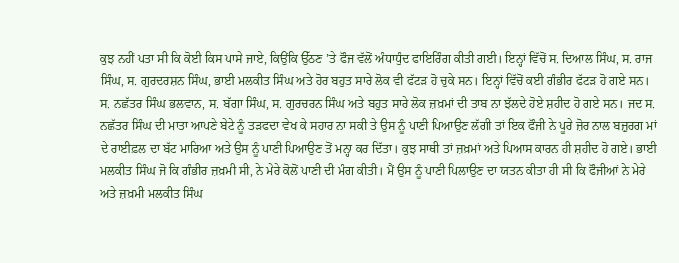ਕੁਝ ਨਹੀਂ ਪਤਾ ਸੀ ਕਿ ਕੋਈ ਕਿਸ ਪਾਸੇ ਜਾਏ, ਕਿਉਂਕਿ ਉੱਠਣ ’ਤੇ ਫੌਜ ਵੱਲੋਂ ਅੰਧਾਧੁੰਦ ਫਾਇਰਿੰਗ ਕੀਤੀ ਗਈ। ਇਨ੍ਹਾਂ ਵਿੱਚੋਂ ਸ. ਦਿਆਲ ਸਿੰਘ, ਸ. ਰਾਜ ਸਿੰਘ, ਸ. ਗੁਰਦਰਸ਼ਨ ਸਿੰਘ, ਭਾਈ ਮਲਕੀਤ ਸਿੰਘ ਅਤੇ ਹੋਰ ਬਹੁਤ ਸਾਰੇ ਲੋਕ ਵੀ ਫੱਟੜ ਹੋ ਚੁਕੇ ਸਨ। ਇਨ੍ਹਾਂ ਵਿੱਚੋਂ ਕਈ ਗੰਭੀਰ ਫੱਟੜ ਹੋ ਗਏ ਸਨ।
ਸ. ਨਛੱਤਰ ਸਿੰਘ ਭਲਵਾਨ, ਸ. ਬੱਗਾ ਸਿੰਘ, ਸ. ਗੁਰਚਰਨ ਸਿੰਘ ਅਤੇ ਬਹੁਤ ਸਾਰੇ ਲੋਕ ਜ਼ਖ਼ਮਾਂ ਦੀ ਤਾਬ ਨਾ ਝੱਲਦੇ ਹੋਏ ਸ਼ਹੀਦ ਹੋ ਗਏ ਸਨ। ਜਦ ਸ. ਨਛੱਤਰ ਸਿੰਘ ਦੀ ਮਾਤਾ ਆਪਣੇ ਬੇਟੇ ਨੂੰ ਤੜਫਦਾ ਵੇਖ ਕੇ ਸਹਾਰ ਨਾ ਸਕੀ ਤੇ ਉਸ ਨੂੰ ਪਾਣੀ ਪਿਆਉਣ ਲੱਗੀ ਤਾਂ ਇਕ ਫੌਜੀ ਨੇ ਪੂਰੇ ਜ਼ੋਰ ਨਾਲ ਬਜ਼ੁਰਗ ਮਾਂ ਦੇ ਰਾਈਫ਼ਲ ਦਾ ਬੱਟ ਮਾਰਿਆ ਅਤੇ ਉਸ ਨੂੰ ਪਾਣੀ ਪਿਆਉਣ ਤੋਂ ਮਨ੍ਹਾ ਕਰ ਦਿੱਤਾ। ਕੁਝ ਸਾਥੀ ਤਾਂ ਜ਼ਖ਼ਮਾਂ ਅਤੇ ਪਿਆਸ ਕਾਰਨ ਹੀ ਸ਼ਹੀਦ ਹੋ ਗਏ। ਭਾਈ ਮਲਕੀਤ ਸਿੰਘ ਜੋ ਕਿ ਗੰਭੀਰ ਜ਼ਖ਼ਮੀ ਸੀ, ਨੇ ਮੇਰੇ ਕੋਲੋਂ ਪਾਣੀ ਦੀ ਮੰਗ ਕੀਤੀ। ਮੈਂ ਉਸ ਨੂੰ ਪਾਣੀ ਪਿਲਾਉਣ ਦਾ ਯਤਨ ਕੀਤਾ ਹੀ ਸੀ ਕਿ ਫੌਜੀਆਂ ਨੇ ਮੇਰੇ ਅਤੇ ਜ਼ਖ਼ਮੀ ਮਲਕੀਤ ਸਿੰਘ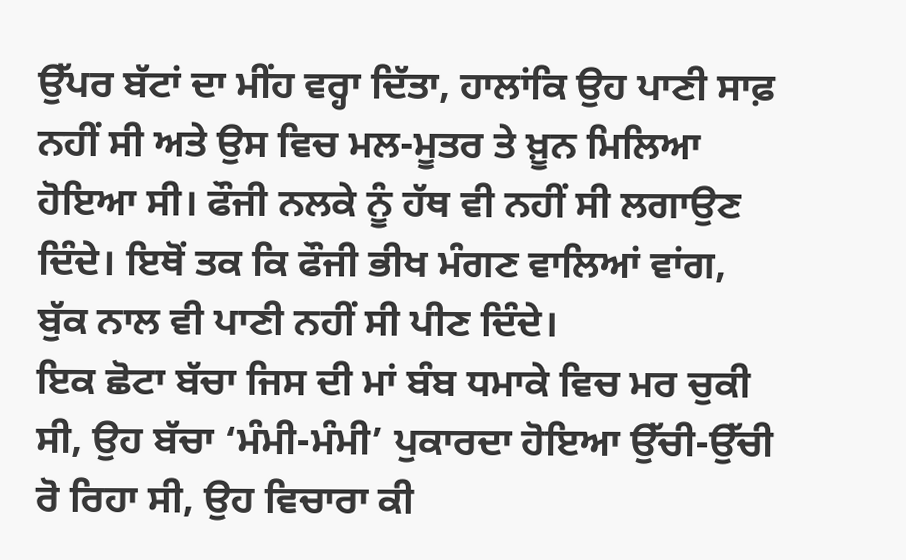ਉੱਪਰ ਬੱਟਾਂ ਦਾ ਮੀਂਹ ਵਰ੍ਹਾ ਦਿੱਤਾ, ਹਾਲਾਂਕਿ ਉਹ ਪਾਣੀ ਸਾਫ਼ ਨਹੀਂ ਸੀ ਅਤੇ ਉਸ ਵਿਚ ਮਲ-ਮੂਤਰ ਤੇ ਖ਼ੂਨ ਮਿਲਿਆ ਹੋਇਆ ਸੀ। ਫੌਜੀ ਨਲਕੇ ਨੂੰ ਹੱਥ ਵੀ ਨਹੀਂ ਸੀ ਲਗਾਉਣ ਦਿੰਦੇ। ਇਥੋਂ ਤਕ ਕਿ ਫੌਜੀ ਭੀਖ ਮੰਗਣ ਵਾਲਿਆਂ ਵਾਂਗ, ਬੁੱਕ ਨਾਲ ਵੀ ਪਾਣੀ ਨਹੀਂ ਸੀ ਪੀਣ ਦਿੰਦੇ।
ਇਕ ਛੋਟਾ ਬੱਚਾ ਜਿਸ ਦੀ ਮਾਂ ਬੰਬ ਧਮਾਕੇ ਵਿਚ ਮਰ ਚੁਕੀ ਸੀ, ਉਹ ਬੱਚਾ ‘ਮੰਮੀ-ਮੰਮੀ’ ਪੁਕਾਰਦਾ ਹੋਇਆ ਉੱਚੀ-ਉੱਚੀ ਰੋ ਰਿਹਾ ਸੀ, ਉਹ ਵਿਚਾਰਾ ਕੀ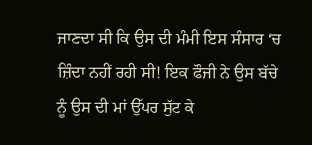ਜਾਣਦਾ ਸੀ ਕਿ ਉਸ ਦੀ ਮੰਮੀ ਇਸ ਸੰਸਾਰ ‘ਚ ਜ਼ਿੰਦਾ ਨਹੀਂ ਰਹੀ ਸੀ! ਇਕ ਫੌਜੀ ਨੇ ਉਸ ਬੱਚੇ ਨੂੰ ਉਸ ਦੀ ਮਾਂ ਉੱਪਰ ਸੁੱਟ ਕੇ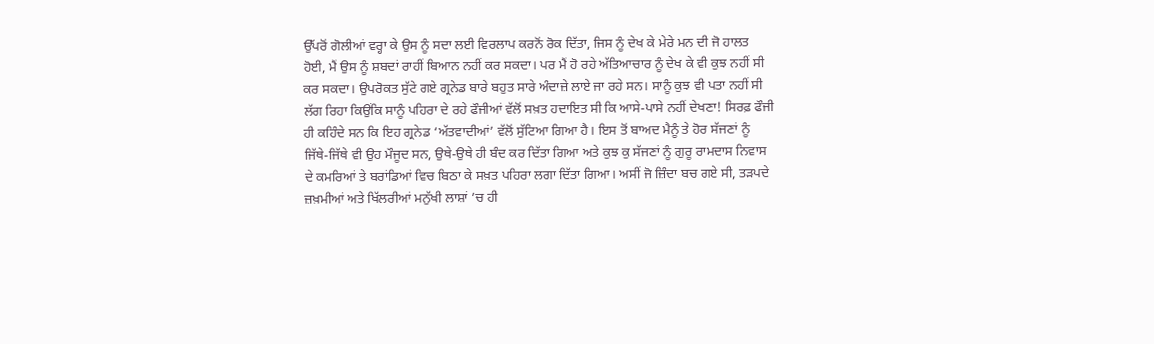ਉੱਪਰੋਂ ਗੋਲੀਆਂ ਵਰ੍ਹਾ ਕੇ ਉਸ ਨੂੰ ਸਦਾ ਲਈ ਵਿਰਲਾਪ ਕਰਨੋਂ ਰੋਕ ਦਿੱਤਾ, ਜਿਸ ਨੂੰ ਦੇਖ ਕੇ ਮੇਰੇ ਮਨ ਦੀ ਜੋ ਹਾਲਤ ਹੋਈ, ਮੈਂ ਉਸ ਨੂੰ ਸ਼ਬਦਾਂ ਰਾਹੀਂ ਬਿਆਨ ਨਹੀਂ ਕਰ ਸਕਦਾ। ਪਰ ਮੈਂ ਹੋ ਰਹੇ ਅੱਤਿਆਚਾਰ ਨੂੰ ਦੇਖ ਕੇ ਵੀ ਕੁਝ ਨਹੀਂ ਸੀ ਕਰ ਸਕਦਾ। ਉਪਰੋਕਤ ਸੁੱਟੇ ਗਏ ਗ੍ਰਨੇਡ ਬਾਰੇ ਬਹੁਤ ਸਾਰੇ ਅੰਦਾਜ਼ੇ ਲਾਏ ਜਾ ਰਹੇ ਸਨ। ਸਾਨੂੰ ਕੁਝ ਵੀ ਪਤਾ ਨਹੀਂ ਸੀ ਲੱਗ ਰਿਹਾ ਕਿਉਂਕਿ ਸਾਨੂੰ ਪਹਿਰਾ ਦੇ ਰਹੇ ਫੌਜੀਆਂ ਵੱਲੋਂ ਸਖ਼ਤ ਹਦਾਇਤ ਸੀ ਕਿ ਆਸੇ-ਪਾਸੇ ਨਹੀਂ ਦੇਖਣਾ! ਸਿਰਫ਼ ਫੌਜੀ ਹੀ ਕਹਿੰਦੇ ਸਨ ਕਿ ਇਹ ਗ੍ਰਨੇਡ ‘ਅੱਤਵਾਦੀਆਂ’ ਵੱਲੋਂ ਸੁੱਟਿਆ ਗਿਆ ਹੈ। ਇਸ ਤੋਂ ਬਾਅਦ ਮੈਨੂੰ ਤੇ ਹੋਰ ਸੱਜਣਾਂ ਨੂੰ ਜਿੱਥੇ-ਜਿੱਥੇ ਵੀ ਉਹ ਮੌਜੂਦ ਸਨ, ਉਥੇ-ਉਥੇ ਹੀ ਬੰਦ ਕਰ ਦਿੱਤਾ ਗਿਆ ਅਤੇ ਕੁਝ ਕੁ ਸੱਜਣਾਂ ਨੂੰ ਗੁਰੂ ਰਾਮਦਾਸ ਨਿਵਾਸ ਦੇ ਕਮਰਿਆਂ ਤੇ ਬਰਾਂਡਿਆਂ ਵਿਚ ਬਿਠਾ ਕੇ ਸਖ਼ਤ ਪਹਿਰਾ ਲਗਾ ਦਿੱਤਾ ਗਿਆ। ਅਸੀਂ ਜੋ ਜ਼ਿੰਦਾ ਬਚ ਗਏ ਸੀ, ਤੜਪਦੇ ਜ਼ਖ਼ਮੀਆਂ ਅਤੇ ਖਿੱਲਰੀਆਂ ਮਨੁੱਖੀ ਲਾਸ਼ਾਂ ’ਚ ਹੀ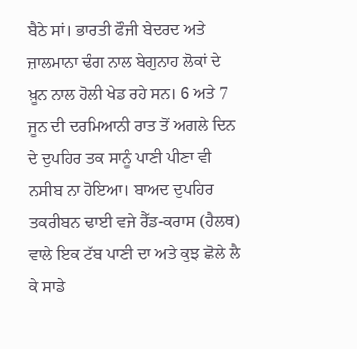ਬੈਠੇ ਸਾਂ। ਭਾਰਤੀ ਫੌਜੀ ਬੇਦਰਦ ਅਤੇ ਜ਼ਾਲਮਾਨਾ ਢੰਗ ਨਾਲ ਬੇਗੁਨਾਹ ਲੋਕਾਂ ਦੇ ਖ਼ੂਨ ਨਾਲ ਹੋਲੀ ਖੇਡ ਰਹੇ ਸਨ। 6 ਅਤੇ 7 ਜੂਨ ਦੀ ਦਰਮਿਆਨੀ ਰਾਤ ਤੋਂ ਅਗਲੇ ਦਿਨ ਦੇ ਦੁਪਹਿਰ ਤਕ ਸਾਨੂੰ ਪਾਣੀ ਪੀਣਾ ਵੀ ਨਸੀਬ ਨਾ ਹੋਇਆ। ਬਾਅਦ ਦੁਪਹਿਰ ਤਕਰੀਬਨ ਢਾਈ ਵਜੇ ਰੈੱਡ-ਕਰਾਸ (ਹੈਲਥ) ਵਾਲੇ ਇਕ ਟੱਬ ਪਾਣੀ ਦਾ ਅਤੇ ਕੁਝ ਛੋਲੇ ਲੈ ਕੇ ਸਾਡੇ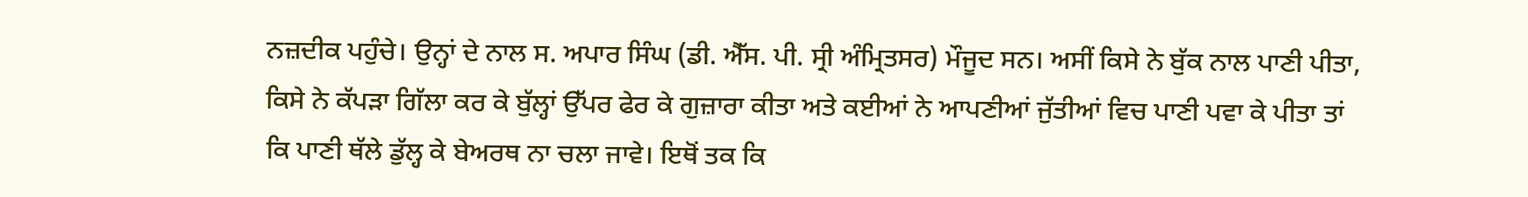ਨਜ਼ਦੀਕ ਪਹੁੰਚੇ। ਉਨ੍ਹਾਂ ਦੇ ਨਾਲ ਸ. ਅਪਾਰ ਸਿੰਘ (ਡੀ. ਐੱਸ. ਪੀ. ਸ੍ਰੀ ਅੰਮ੍ਰਿਤਸਰ) ਮੌਜੂਦ ਸਨ। ਅਸੀਂ ਕਿਸੇ ਨੇ ਬੁੱਕ ਨਾਲ ਪਾਣੀ ਪੀਤਾ, ਕਿਸੇ ਨੇ ਕੱਪੜਾ ਗਿੱਲਾ ਕਰ ਕੇ ਬੁੱਲ੍ਹਾਂ ਉੱਪਰ ਫੇਰ ਕੇ ਗੁਜ਼ਾਰਾ ਕੀਤਾ ਅਤੇ ਕਈਆਂ ਨੇ ਆਪਣੀਆਂ ਜੁੱਤੀਆਂ ਵਿਚ ਪਾਣੀ ਪਵਾ ਕੇ ਪੀਤਾ ਤਾਂ ਕਿ ਪਾਣੀ ਥੱਲੇ ਡੁੱਲ੍ਹ ਕੇ ਬੇਅਰਥ ਨਾ ਚਲਾ ਜਾਵੇ। ਇਥੋਂ ਤਕ ਕਿ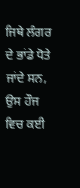ਜਿਥੇ ਲੰਗਰ ਦੇ ਭਾਂਡੇ ਧੋਤੇ ਜਾਂਦੇ ਸਨ, ਉਸ ਹੌਜ ਵਿਚ ਕਈ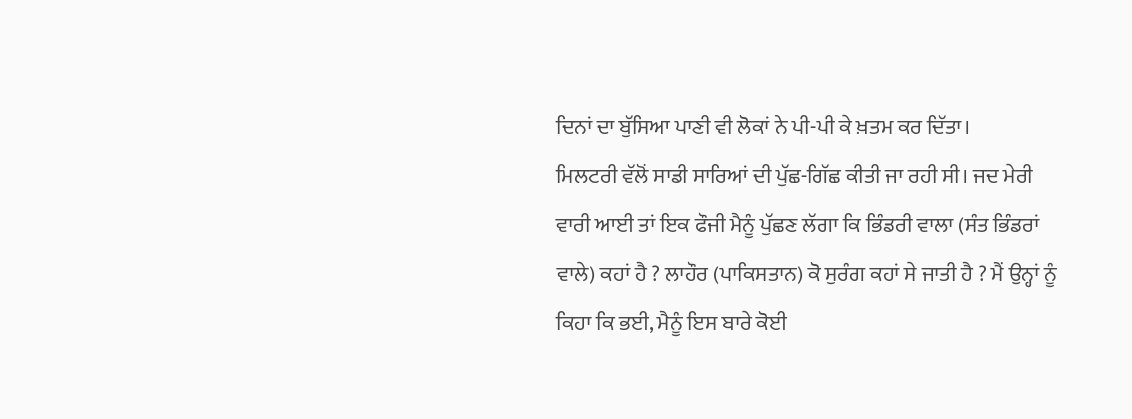ਦਿਨਾਂ ਦਾ ਬੁੱਸਿਆ ਪਾਣੀ ਵੀ ਲੋਕਾਂ ਨੇ ਪੀ-ਪੀ ਕੇ ਖ਼ਤਮ ਕਰ ਦਿੱਤਾ।
ਮਿਲਟਰੀ ਵੱਲੋਂ ਸਾਡੀ ਸਾਰਿਆਂ ਦੀ ਪੁੱਛ-ਗਿੱਛ ਕੀਤੀ ਜਾ ਰਹੀ ਸੀ। ਜਦ ਮੇਰੀ ਵਾਰੀ ਆਈ ਤਾਂ ਇਕ ਫੌਜੀ ਮੈਨੂੰ ਪੁੱਛਣ ਲੱਗਾ ਕਿ ਭਿੰਡਰੀ ਵਾਲਾ (ਸੰਤ ਭਿੰਡਰਾਂ ਵਾਲੇ) ਕਹਾਂ ਹੈ ? ਲਾਹੌਰ (ਪਾਕਿਸਤਾਨ) ਕੋ ਸੁਰੰਗ ਕਹਾਂ ਸੇ ਜਾਤੀ ਹੈ ? ਮੈਂ ਉਨ੍ਹਾਂ ਨੂੰ ਕਿਹਾ ਕਿ ਭਈ, ਮੈਨੂੰ ਇਸ ਬਾਰੇ ਕੋਈ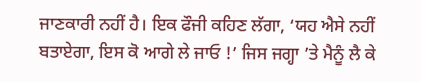ਜਾਣਕਾਰੀ ਨਹੀਂ ਹੈ। ਇਕ ਫੌਜੀ ਕਹਿਣ ਲੱਗਾ, ‘ਯਹ ਐਸੇ ਨਹੀਂ ਬਤਾਏਗਾ, ਇਸ ਕੋ ਆਗੇ ਲੇ ਜਾਓ !’ ਜਿਸ ਜਗ੍ਹਾ ’ਤੇ ਮੈਨੂੰ ਲੈ ਕੇ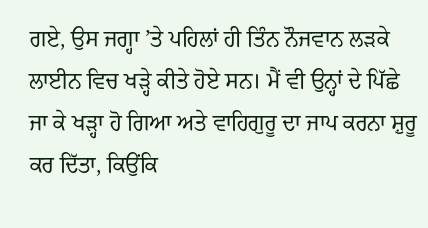ਗਏ, ਉਸ ਜਗ੍ਹਾ ’ਤੇ ਪਹਿਲਾਂ ਹੀ ਤਿੰਨ ਨੌਜਵਾਨ ਲੜਕੇ ਲਾਈਨ ਵਿਚ ਖੜ੍ਹੇ ਕੀਤੇ ਹੋਏ ਸਨ। ਮੈਂ ਵੀ ਉਨ੍ਹਾਂ ਦੇ ਪਿੱਛੇ ਜਾ ਕੇ ਖੜ੍ਹਾ ਹੋ ਗਿਆ ਅਤੇ ਵਾਹਿਗੁਰੂ ਦਾ ਜਾਪ ਕਰਨਾ ਸ਼ੁਰੂ ਕਰ ਦਿੱਤਾ, ਕਿਉਂਕਿ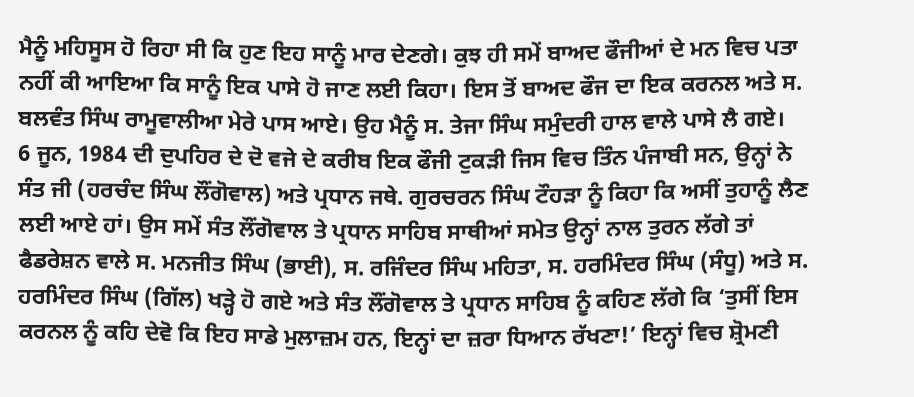ਮੈਨੂੰ ਮਹਿਸੂਸ ਹੋ ਰਿਹਾ ਸੀ ਕਿ ਹੁਣ ਇਹ ਸਾਨੂੰ ਮਾਰ ਦੇਣਗੇ। ਕੁਝ ਹੀ ਸਮੇਂ ਬਾਅਦ ਫੌਜੀਆਂ ਦੇ ਮਨ ਵਿਚ ਪਤਾ ਨਹੀਂ ਕੀ ਆਇਆ ਕਿ ਸਾਨੂੰ ਇਕ ਪਾਸੇ ਹੋ ਜਾਣ ਲਈ ਕਿਹਾ। ਇਸ ਤੋਂ ਬਾਅਦ ਫੌਜ ਦਾ ਇਕ ਕਰਨਲ ਅਤੇ ਸ. ਬਲਵੰਤ ਸਿੰਘ ਰਾਮੂਵਾਲੀਆ ਮੇਰੇ ਪਾਸ ਆਏ। ਉਹ ਮੈਨੂੰ ਸ. ਤੇਜਾ ਸਿੰਘ ਸਮੁੰਦਰੀ ਹਾਲ ਵਾਲੇ ਪਾਸੇ ਲੈ ਗਏ।
6 ਜੂਨ, 1984 ਦੀ ਦੁਪਹਿਰ ਦੇ ਦੋ ਵਜੇ ਦੇ ਕਰੀਬ ਇਕ ਫੌਜੀ ਟੁਕੜੀ ਜਿਸ ਵਿਚ ਤਿੰਨ ਪੰਜਾਬੀ ਸਨ, ਉਨ੍ਹਾਂ ਨੇ ਸੰਤ ਜੀ (ਹਰਚੰਦ ਸਿੰਘ ਲੌਂਗੋਵਾਲ) ਅਤੇ ਪ੍ਰਧਾਨ ਜਥੇ. ਗੁਰਚਰਨ ਸਿੰਘ ਟੌਹੜਾ ਨੂੰ ਕਿਹਾ ਕਿ ਅਸੀਂ ਤੁਹਾਨੂੰ ਲੈਣ ਲਈ ਆਏ ਹਾਂ। ਉਸ ਸਮੇਂ ਸੰਤ ਲੌਂਗੋਵਾਲ ਤੇ ਪ੍ਰਧਾਨ ਸਾਹਿਬ ਸਾਥੀਆਂ ਸਮੇਤ ਉਨ੍ਹਾਂ ਨਾਲ ਤੁਰਨ ਲੱਗੇ ਤਾਂ ਫੈਡਰੇਸ਼ਨ ਵਾਲੇ ਸ. ਮਨਜੀਤ ਸਿੰਘ (ਭਾਈ), ਸ. ਰਜਿੰਦਰ ਸਿੰਘ ਮਹਿਤਾ, ਸ. ਹਰਮਿੰਦਰ ਸਿੰਘ (ਸੰਧੂ) ਅਤੇ ਸ. ਹਰਮਿੰਦਰ ਸਿੰਘ (ਗਿੱਲ) ਖੜ੍ਹੇ ਹੋ ਗਏ ਅਤੇ ਸੰਤ ਲੌਂਗੋਵਾਲ ਤੇ ਪ੍ਰਧਾਨ ਸਾਹਿਬ ਨੂੰ ਕਹਿਣ ਲੱਗੇ ਕਿ ‘ਤੁਸੀਂ ਇਸ ਕਰਨਲ ਨੂੰ ਕਹਿ ਦੇਵੋ ਕਿ ਇਹ ਸਾਡੇ ਮੁਲਾਜ਼ਮ ਹਨ, ਇਨ੍ਹਾਂ ਦਾ ਜ਼ਰਾ ਧਿਆਨ ਰੱਖਣਾ!’ ਇਨ੍ਹਾਂ ਵਿਚ ਸ਼੍ਰੋਮਣੀ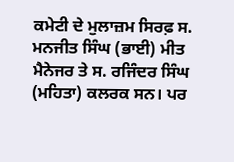ਕਮੇਟੀ ਦੇ ਮੁਲਾਜ਼ਮ ਸਿਰਫ਼ ਸ. ਮਨਜੀਤ ਸਿੰਘ (ਭਾਈ) ਮੀਤ ਮੈਨੇਜਰ ਤੇ ਸ. ਰਜਿੰਦਰ ਸਿੰਘ (ਮਹਿਤਾ) ਕਲਰਕ ਸਨ। ਪਰ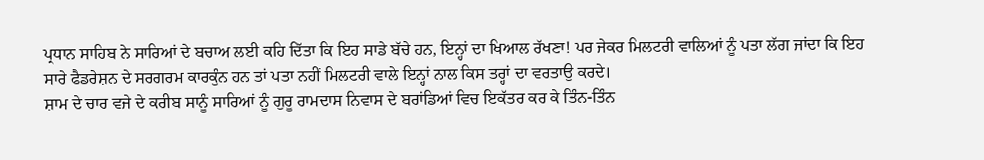ਪ੍ਰਧਾਨ ਸਾਹਿਬ ਨੇ ਸਾਰਿਆਂ ਦੇ ਬਚਾਅ ਲਈ ਕਹਿ ਦਿੱਤਾ ਕਿ ਇਹ ਸਾਡੇ ਬੱਚੇ ਹਨ, ਇਨ੍ਹਾਂ ਦਾ ਖਿਆਲ ਰੱਖਣਾ! ਪਰ ਜੇਕਰ ਮਿਲਟਰੀ ਵਾਲਿਆਂ ਨੂੰ ਪਤਾ ਲੱਗ ਜਾਂਦਾ ਕਿ ਇਹ ਸਾਰੇ ਫੈਡਰੇਸ਼ਨ ਦੇ ਸਰਗਰਮ ਕਾਰਕੁੰਨ ਹਨ ਤਾਂ ਪਤਾ ਨਹੀਂ ਮਿਲਟਰੀ ਵਾਲੇ ਇਨ੍ਹਾਂ ਨਾਲ ਕਿਸ ਤਰ੍ਹਾਂ ਦਾ ਵਰਤਾਉ ਕਰਦੇ।
ਸ਼ਾਮ ਦੇ ਚਾਰ ਵਜੇ ਦੇ ਕਰੀਬ ਸਾਨੂੰ ਸਾਰਿਆਂ ਨੂੰ ਗੁਰੂ ਰਾਮਦਾਸ ਨਿਵਾਸ ਦੇ ਬਰਾਂਡਿਆਂ ਵਿਚ ਇਕੱਤਰ ਕਰ ਕੇ ਤਿੰਨ-ਤਿੰਨ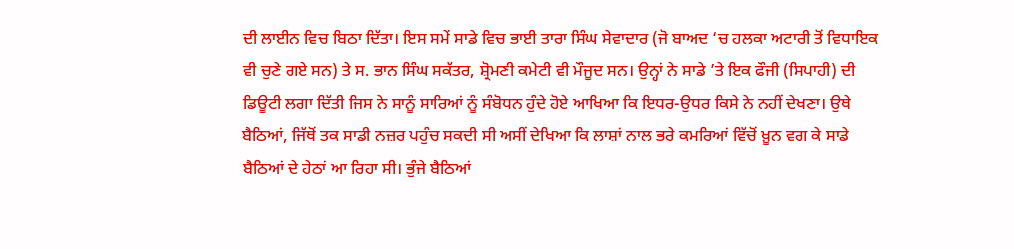ਦੀ ਲਾਈਨ ਵਿਚ ਬਿਠਾ ਦਿੱਤਾ। ਇਸ ਸਮੇਂ ਸਾਡੇ ਵਿਚ ਭਾਈ ਤਾਰਾ ਸਿੰਘ ਸੇਵਾਦਾਰ (ਜੋ ਬਾਅਦ ‘ਚ ਹਲਕਾ ਅਟਾਰੀ ਤੋਂ ਵਿਧਾਇਕ ਵੀ ਚੁਣੇ ਗਏ ਸਨ) ਤੇ ਸ. ਭਾਨ ਸਿੰਘ ਸਕੱਤਰ, ਸ਼੍ਰੋਮਣੀ ਕਮੇਟੀ ਵੀ ਮੌਜੂਦ ਸਨ। ਉਨ੍ਹਾਂ ਨੇ ਸਾਡੇ ’ਤੇ ਇਕ ਫੌਜੀ (ਸਿਪਾਹੀ) ਦੀ ਡਿਊਟੀ ਲਗਾ ਦਿੱਤੀ ਜਿਸ ਨੇ ਸਾਨੂੰ ਸਾਰਿਆਂ ਨੂੰ ਸੰਬੋਧਨ ਹੁੰਦੇ ਹੋਏ ਆਖਿਆ ਕਿ ਇਧਰ-ਉਧਰ ਕਿਸੇ ਨੇ ਨਹੀਂ ਦੇਖਣਾ। ਉਥੇ ਬੈਠਿਆਂ, ਜਿੱਥੋਂ ਤਕ ਸਾਡੀ ਨਜ਼ਰ ਪਹੁੰਚ ਸਕਦੀ ਸੀ ਅਸੀਂ ਦੇਖਿਆ ਕਿ ਲਾਸ਼ਾਂ ਨਾਲ ਭਰੇ ਕਮਰਿਆਂ ਵਿੱਚੋਂ ਖ਼ੂਨ ਵਗ ਕੇ ਸਾਡੇ ਬੈਠਿਆਂ ਦੇ ਹੇਠਾਂ ਆ ਰਿਹਾ ਸੀ। ਭੁੰਜੇ ਬੈਠਿਆਂ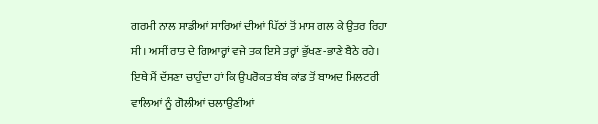ਗਰਮੀ ਨਾਲ ਸਾਡੀਆਂ ਸਾਰਿਆਂ ਦੀਆਂ ਪਿੱਠਾਂ ਤੋਂ ਮਾਸ ਗਲ ਕੇ ਉਤਰ ਰਿਹਾ ਸੀ। ਅਸੀਂ ਰਾਤ ਦੇ ਗਿਆਰ੍ਹਾਂ ਵਜੇ ਤਕ ਇਸੇ ਤਰ੍ਹਾਂ ਭੁੱਖਣ-ਭਾਣੇ ਬੈਠੇ ਰਹੇ।
ਇਥੇ ਮੈਂ ਦੱਸਣਾ ਚਾਹੁੰਦਾ ਹਾਂ ਕਿ ਉਪਰੋਕਤ ਬੰਬ ਕਾਂਡ ਤੋਂ ਬਾਅਦ ਮਿਲਟਰੀ ਵਾਲਿਆਂ ਨੂੰ ਗੋਲੀਆਂ ਚਲਾਉਣੀਆਂ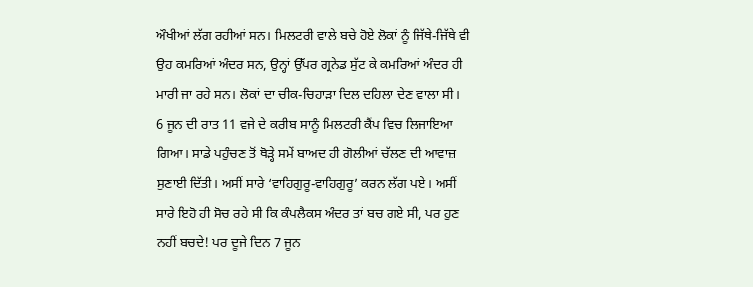ਔਖੀਆਂ ਲੱਗ ਰਹੀਆਂ ਸਨ। ਮਿਲਟਰੀ ਵਾਲੇ ਬਚੇ ਹੋਏ ਲੋਕਾਂ ਨੂੰ ਜਿੱਥੇ-ਜਿੱਥੇ ਵੀ ਉਹ ਕਮਰਿਆਂ ਅੰਦਰ ਸਨ, ਉਨ੍ਹਾਂ ਉੱਪਰ ਗ੍ਰਨੇਡ ਸੁੱਟ ਕੇ ਕਮਰਿਆਂ ਅੰਦਰ ਹੀ ਮਾਰੀ ਜਾ ਰਹੇ ਸਨ। ਲੋਕਾਂ ਦਾ ਚੀਕ-ਚਿਹਾੜਾ ਦਿਲ ਦਹਿਲਾ ਦੇਣ ਵਾਲਾ ਸੀ।
6 ਜੂਨ ਦੀ ਰਾਤ 11 ਵਜੇ ਦੇ ਕਰੀਬ ਸਾਨੂੰ ਮਿਲਟਰੀ ਕੈਂਪ ਵਿਚ ਲਿਜਾਇਆ ਗਿਆ। ਸਾਡੇ ਪਹੁੰਚਣ ਤੋਂ ਥੋੜ੍ਹੇ ਸਮੇਂ ਬਾਅਦ ਹੀ ਗੋਲੀਆਂ ਚੱਲਣ ਦੀ ਆਵਾਜ਼ ਸੁਣਾਈ ਦਿੱਤੀ। ਅਸੀਂ ਸਾਰੇ ‘ਵਾਹਿਗੁਰੂ-ਵਾਹਿਗੁਰੂ’ ਕਰਨ ਲੱਗ ਪਏ। ਅਸੀਂ ਸਾਰੇ ਇਹੋ ਹੀ ਸੋਚ ਰਹੇ ਸੀ ਕਿ ਕੰਪਲੈਕਸ ਅੰਦਰ ਤਾਂ ਬਚ ਗਏ ਸੀ, ਪਰ ਹੁਣ ਨਹੀਂ ਬਚਦੇ! ਪਰ ਦੂਜੇ ਦਿਨ 7 ਜੂਨ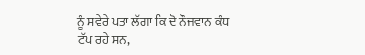ਨੂੰ ਸਵੇਰੇ ਪਤਾ ਲੱਗਾ ਕਿ ਦੋ ਨੌਜਵਾਨ ਕੰਧ ਟੱਪ ਰਹੇ ਸਨ,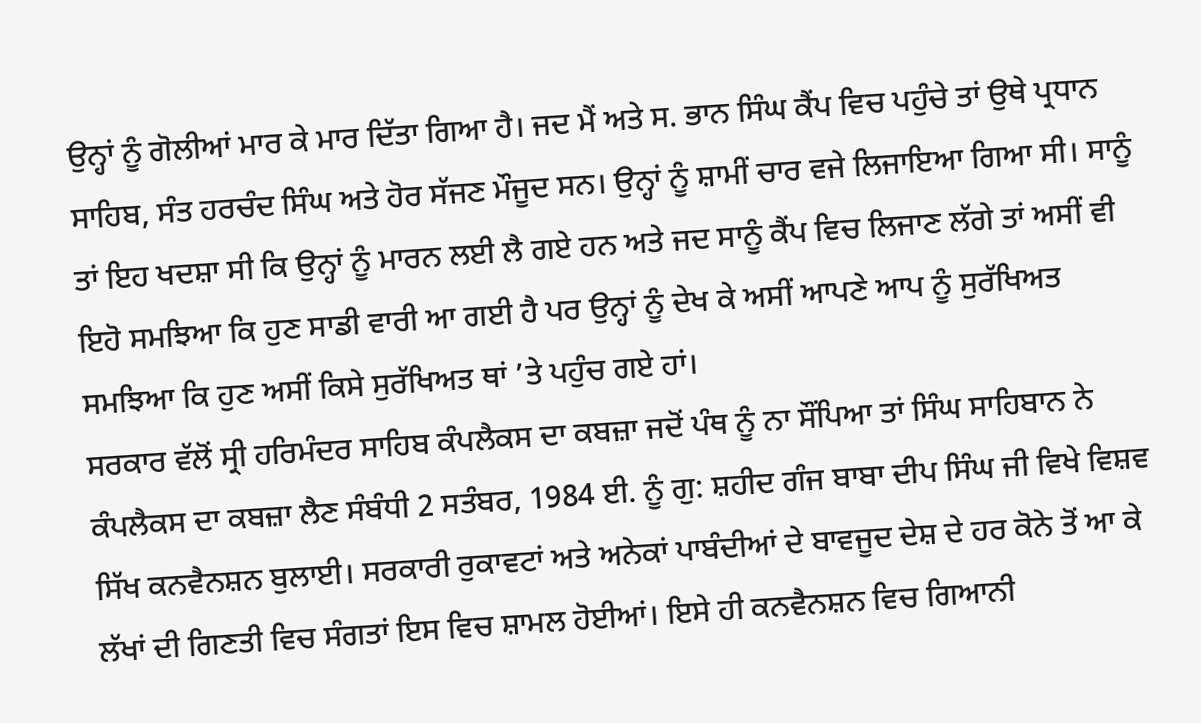ਉਨ੍ਹਾਂ ਨੂੰ ਗੋਲੀਆਂ ਮਾਰ ਕੇ ਮਾਰ ਦਿੱਤਾ ਗਿਆ ਹੈ। ਜਦ ਮੈਂ ਅਤੇ ਸ. ਭਾਨ ਸਿੰਘ ਕੈਂਪ ਵਿਚ ਪਹੁੰਚੇ ਤਾਂ ਉਥੇ ਪ੍ਰਧਾਨ ਸਾਹਿਬ, ਸੰਤ ਹਰਚੰਦ ਸਿੰਘ ਅਤੇ ਹੋਰ ਸੱਜਣ ਮੌਜੂਦ ਸਨ। ਉਨ੍ਹਾਂ ਨੂੰ ਸ਼ਾਮੀਂ ਚਾਰ ਵਜੇ ਲਿਜਾਇਆ ਗਿਆ ਸੀ। ਸਾਨੂੰ ਤਾਂ ਇਹ ਖਦਸ਼ਾ ਸੀ ਕਿ ਉਨ੍ਹਾਂ ਨੂੰ ਮਾਰਨ ਲਈ ਲੈ ਗਏ ਹਨ ਅਤੇ ਜਦ ਸਾਨੂੰ ਕੈਂਪ ਵਿਚ ਲਿਜਾਣ ਲੱਗੇ ਤਾਂ ਅਸੀਂ ਵੀ ਇਹੋ ਸਮਝਿਆ ਕਿ ਹੁਣ ਸਾਡੀ ਵਾਰੀ ਆ ਗਈ ਹੈ ਪਰ ਉਨ੍ਹਾਂ ਨੂੰ ਦੇਖ ਕੇ ਅਸੀਂ ਆਪਣੇ ਆਪ ਨੂੰ ਸੁਰੱਖਿਅਤ ਸਮਝਿਆ ਕਿ ਹੁਣ ਅਸੀਂ ਕਿਸੇ ਸੁਰੱਖਿਅਤ ਥਾਂ ’ਤੇ ਪਹੁੰਚ ਗਏ ਹਾਂ।
ਸਰਕਾਰ ਵੱਲੋਂ ਸ੍ਰੀ ਹਰਿਮੰਦਰ ਸਾਹਿਬ ਕੰਪਲੈਕਸ ਦਾ ਕਬਜ਼ਾ ਜਦੋਂ ਪੰਥ ਨੂੰ ਨਾ ਸੌਂਪਿਆ ਤਾਂ ਸਿੰਘ ਸਾਹਿਬਾਨ ਨੇ ਕੰਪਲੈਕਸ ਦਾ ਕਬਜ਼ਾ ਲੈਣ ਸੰਬੰਧੀ 2 ਸਤੰਬਰ, 1984 ਈ. ਨੂੰ ਗੁ: ਸ਼ਹੀਦ ਗੰਜ ਬਾਬਾ ਦੀਪ ਸਿੰਘ ਜੀ ਵਿਖੇ ਵਿਸ਼ਵ ਸਿੱਖ ਕਨਵੈਨਸ਼ਨ ਬੁਲਾਈ। ਸਰਕਾਰੀ ਰੁਕਾਵਟਾਂ ਅਤੇ ਅਨੇਕਾਂ ਪਾਬੰਦੀਆਂ ਦੇ ਬਾਵਜੂਦ ਦੇਸ਼ ਦੇ ਹਰ ਕੋਨੇ ਤੋਂ ਆ ਕੇ ਲੱਖਾਂ ਦੀ ਗਿਣਤੀ ਵਿਚ ਸੰਗਤਾਂ ਇਸ ਵਿਚ ਸ਼ਾਮਲ ਹੋਈਆਂ। ਇਸੇ ਹੀ ਕਨਵੈਨਸ਼ਨ ਵਿਚ ਗਿਆਨੀ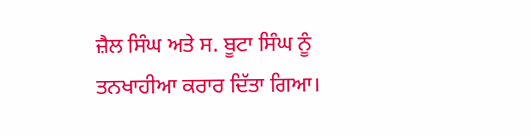ਜ਼ੈਲ ਸਿੰਘ ਅਤੇ ਸ. ਬੂਟਾ ਸਿੰਘ ਨੂੰ ਤਨਖਾਹੀਆ ਕਰਾਰ ਦਿੱਤਾ ਗਿਆ।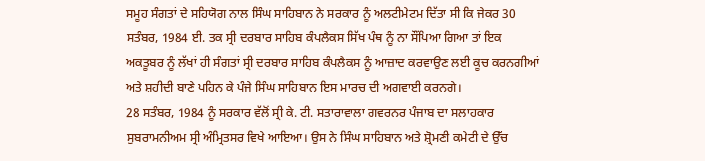ਸਮੂਹ ਸੰਗਤਾਂ ਦੇ ਸਹਿਯੋਗ ਨਾਲ ਸਿੰਘ ਸਾਹਿਬਾਨ ਨੇ ਸਰਕਾਰ ਨੂੰ ਅਲਟੀਮੇਟਮ ਦਿੱਤਾ ਸੀ ਕਿ ਜੇਕਰ 30 ਸਤੰਬਰ, 1984 ਈ. ਤਕ ਸ੍ਰੀ ਦਰਬਾਰ ਸਾਹਿਬ ਕੰਪਲੈਕਸ ਸਿੱਖ ਪੰਥ ਨੂੰ ਨਾ ਸੌਂਪਿਆ ਗਿਆ ਤਾਂ ਇਕ ਅਕਤੂਬਰ ਨੂੰ ਲੱਖਾਂ ਹੀ ਸੰਗਤਾਂ ਸ੍ਰੀ ਦਰਬਾਰ ਸਾਹਿਬ ਕੰਪਲੈਕਸ ਨੂੰ ਆਜ਼ਾਦ ਕਰਵਾਉਣ ਲਈ ਕੂਚ ਕਰਨਗੀਆਂ ਅਤੇ ਸ਼ਹੀਦੀ ਬਾਣੇ ਪਹਿਨ ਕੇ ਪੰਜੇ ਸਿੰਘ ਸਾਹਿਬਾਨ ਇਸ ਮਾਰਚ ਦੀ ਅਗਵਾਈ ਕਰਨਗੇ।
28 ਸਤੰਬਰ, 1984 ਨੂੰ ਸਰਕਾਰ ਵੱਲੋਂ ਸ੍ਰੀ ਕੇ. ਟੀ. ਸਤਾਰਾਵਾਲਾ ਗਵਰਨਰ ਪੰਜਾਬ ਦਾ ਸਲਾਹਕਾਰ ਸੁਬਰਾਮਨੀਅਮ ਸ੍ਰੀ ਅੰਮ੍ਰਿਤਸਰ ਵਿਖੇ ਆਇਆ। ਉਸ ਨੇ ਸਿੰਘ ਸਾਹਿਬਾਨ ਅਤੇ ਸ਼੍ਰੋਮਣੀ ਕਮੇਟੀ ਦੇ ਉੱਚ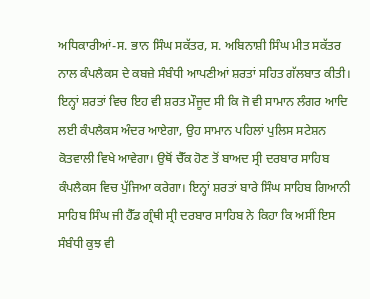ਅਧਿਕਾਰੀਆਂ-ਸ. ਭਾਨ ਸਿੰਘ ਸਕੱਤਰ, ਸ. ਅਬਿਨਾਸ਼ੀ ਸਿੰਘ ਮੀਤ ਸਕੱਤਰ ਨਾਲ ਕੰਪਲੈਕਸ ਦੇ ਕਬਜ਼ੇ ਸੰਬੰਧੀ ਆਪਣੀਆਂ ਸ਼ਰਤਾਂ ਸਹਿਤ ਗੱਲਬਾਤ ਕੀਤੀ। ਇਨ੍ਹਾਂ ਸ਼ਰਤਾਂ ਵਿਚ ਇਹ ਵੀ ਸ਼ਰਤ ਮੌਜੂਦ ਸੀ ਕਿ ਜੋ ਵੀ ਸਾਮਾਨ ਲੰਗਰ ਆਦਿ ਲਈ ਕੰਪਲੈਕਸ ਅੰਦਰ ਆਏਗਾ, ਉਹ ਸਾਮਾਨ ਪਹਿਲਾਂ ਪੁਲਿਸ ਸਟੇਸ਼ਨ ਕੋਤਵਾਲੀ ਵਿਖੇ ਆਵੇਗਾ। ਉਥੋਂ ਚੈੱਕ ਹੋਣ ਤੋਂ ਬਾਅਦ ਸ੍ਰੀ ਦਰਬਾਰ ਸਾਹਿਬ ਕੰਪਲੈਕਸ ਵਿਚ ਪੁੱਜਿਆ ਕਰੇਗਾ। ਇਨ੍ਹਾਂ ਸ਼ਰਤਾਂ ਬਾਰੇ ਸਿੰਘ ਸਾਹਿਬ ਗਿਆਨੀ ਸਾਹਿਬ ਸਿੰਘ ਜੀ ਹੈੱਡ ਗ੍ਰੰਥੀ ਸ੍ਰੀ ਦਰਬਾਰ ਸਾਹਿਬ ਨੇ ਕਿਹਾ ਕਿ ਅਸੀਂ ਇਸ ਸੰਬੰਧੀ ਕੁਝ ਵੀ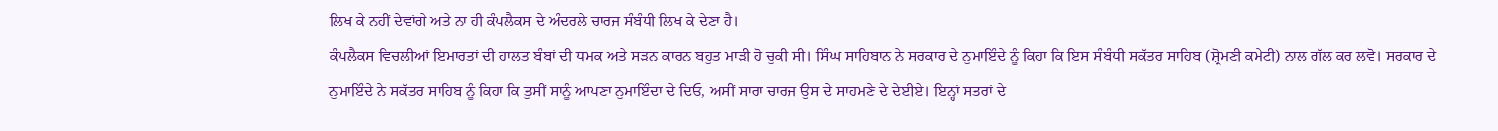ਲਿਖ ਕੇ ਨਹੀਂ ਦੇਵਾਂਗੇ ਅਤੇ ਨਾ ਹੀ ਕੰਪਲੈਕਸ ਦੇ ਅੰਦਰਲੇ ਚਾਰਜ ਸੰਬੰਧੀ ਲਿਖ ਕੇ ਦੇਣਾ ਹੈ।
ਕੰਪਲੈਕਸ ਵਿਚਲੀਆਂ ਇਮਾਰਤਾਂ ਦੀ ਹਾਲਤ ਬੰਬਾਂ ਦੀ ਧਮਕ ਅਤੇ ਸੜਨ ਕਾਰਨ ਬਹੁਤ ਮਾੜੀ ਹੋ ਚੁਕੀ ਸੀ। ਸਿੰਘ ਸਾਹਿਬਾਨ ਨੇ ਸਰਕਾਰ ਦੇ ਨੁਮਾਇੰਦੇ ਨੂੰ ਕਿਹਾ ਕਿ ਇਸ ਸੰਬੰਧੀ ਸਕੱਤਰ ਸਾਹਿਬ (ਸ਼੍ਰੋਮਣੀ ਕਮੇਟੀ) ਨਾਲ ਗੱਲ ਕਰ ਲਵੋ। ਸਰਕਾਰ ਦੇ ਨੁਮਾਇੰਦੇ ਨੇ ਸਕੱਤਰ ਸਾਹਿਬ ਨੂੰ ਕਿਹਾ ਕਿ ਤੁਸੀਂ ਸਾਨੂੰ ਆਪਣਾ ਨੁਮਾਇੰਦਾ ਦੇ ਦਿਓ, ਅਸੀਂ ਸਾਰਾ ਚਾਰਜ ਉਸ ਦੇ ਸਾਹਮਣੇ ਦੇ ਦੇਈਏ। ਇਨ੍ਹਾਂ ਸਤਰਾਂ ਦੇ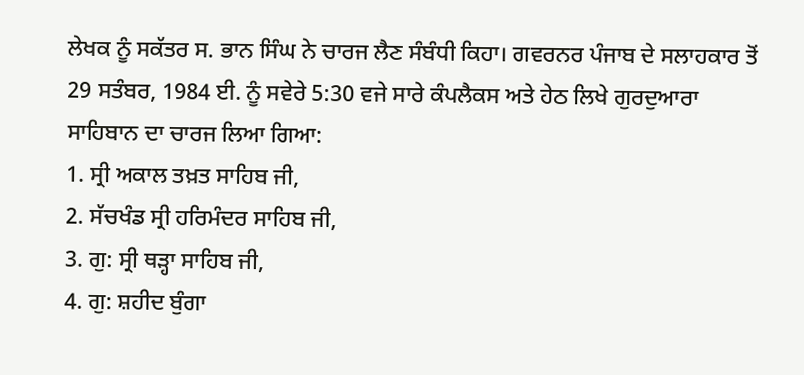ਲੇਖਕ ਨੂੰ ਸਕੱਤਰ ਸ. ਭਾਨ ਸਿੰਘ ਨੇ ਚਾਰਜ ਲੈਣ ਸੰਬੰਧੀ ਕਿਹਾ। ਗਵਰਨਰ ਪੰਜਾਬ ਦੇ ਸਲਾਹਕਾਰ ਤੋਂ 29 ਸਤੰਬਰ, 1984 ਈ. ਨੂੰ ਸਵੇਰੇ 5:30 ਵਜੇ ਸਾਰੇ ਕੰਪਲੈਕਸ ਅਤੇ ਹੇਠ ਲਿਖੇ ਗੁਰਦੁਆਰਾ ਸਾਹਿਬਾਨ ਦਾ ਚਾਰਜ ਲਿਆ ਗਿਆ:
1. ਸ੍ਰੀ ਅਕਾਲ ਤਖ਼ਤ ਸਾਹਿਬ ਜੀ,
2. ਸੱਚਖੰਡ ਸ੍ਰੀ ਹਰਿਮੰਦਰ ਸਾਹਿਬ ਜੀ,
3. ਗੁ: ਸ੍ਰੀ ਥੜ੍ਹਾ ਸਾਹਿਬ ਜੀ,
4. ਗੁ: ਸ਼ਹੀਦ ਬੁੰਗਾ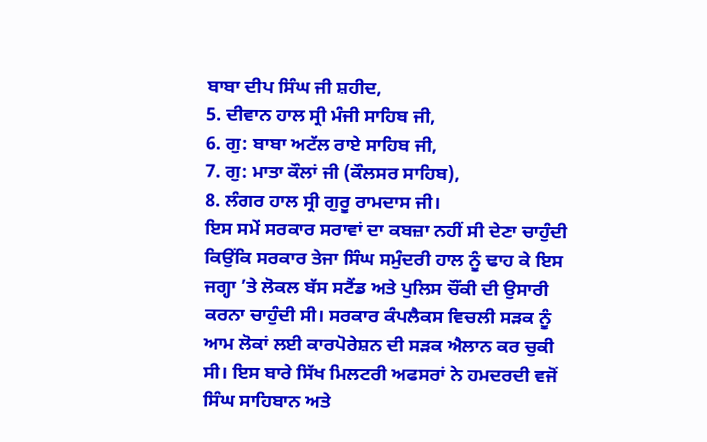ਬਾਬਾ ਦੀਪ ਸਿੰਘ ਜੀ ਸ਼ਹੀਦ,
5. ਦੀਵਾਨ ਹਾਲ ਸ੍ਰੀ ਮੰਜੀ ਸਾਹਿਬ ਜੀ,
6. ਗੁ: ਬਾਬਾ ਅਟੱਲ ਰਾਏ ਸਾਹਿਬ ਜੀ,
7. ਗੁ: ਮਾਤਾ ਕੌਲਾਂ ਜੀ (ਕੌਲਸਰ ਸਾਹਿਬ),
8. ਲੰਗਰ ਹਾਲ ਸ੍ਰੀ ਗੁਰੂ ਰਾਮਦਾਸ ਜੀ।
ਇਸ ਸਮੇਂ ਸਰਕਾਰ ਸਰਾਵਾਂ ਦਾ ਕਬਜ਼ਾ ਨਹੀਂ ਸੀ ਦੇਣਾ ਚਾਹੁੰਦੀ ਕਿਉਂਕਿ ਸਰਕਾਰ ਤੇਜਾ ਸਿੰਘ ਸਮੁੰਦਰੀ ਹਾਲ ਨੂੰ ਢਾਹ ਕੇ ਇਸ ਜਗ੍ਹਾ ’ਤੇ ਲੋਕਲ ਬੱਸ ਸਟੈਂਡ ਅਤੇ ਪੁਲਿਸ ਚੌਂਕੀ ਦੀ ਉਸਾਰੀ ਕਰਨਾ ਚਾਹੁੰਦੀ ਸੀ। ਸਰਕਾਰ ਕੰਪਲੈਕਸ ਵਿਚਲੀ ਸੜਕ ਨੂੰ ਆਮ ਲੋਕਾਂ ਲਈ ਕਾਰਪੋਰੇਸ਼ਨ ਦੀ ਸੜਕ ਐਲਾਨ ਕਰ ਚੁਕੀ ਸੀ। ਇਸ ਬਾਰੇ ਸਿੱਖ ਮਿਲਟਰੀ ਅਫਸਰਾਂ ਨੇ ਹਮਦਰਦੀ ਵਜੋਂ ਸਿੰਘ ਸਾਹਿਬਾਨ ਅਤੇ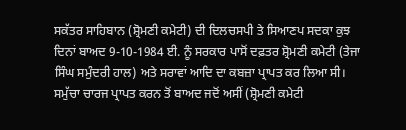ਸਕੱਤਰ ਸਾਹਿਬਾਨ (ਸ਼੍ਰੋਮਣੀ ਕਮੇਟੀ) ਦੀ ਦਿਲਚਸਪੀ ਤੇ ਸਿਆਣਪ ਸਦਕਾ ਕੁਝ ਦਿਨਾਂ ਬਾਅਦ 9-10-1984 ਈ. ਨੂੰ ਸਰਕਾਰ ਪਾਸੋਂ ਦਫ਼ਤਰ ਸ਼੍ਰੋਮਣੀ ਕਮੇਟੀ (ਤੇਜਾ ਸਿੰਘ ਸਮੁੰਦਰੀ ਹਾਲ) ਅਤੇ ਸਰਾਵਾਂ ਆਦਿ ਦਾ ਕਬਜ਼ਾ ਪ੍ਰਾਪਤ ਕਰ ਲਿਆ ਸੀ।
ਸਮੁੱਚਾ ਚਾਰਜ ਪ੍ਰਾਪਤ ਕਰਨ ਤੋਂ ਬਾਅਦ ਜਦੋਂ ਅਸੀਂ (ਸ਼੍ਰੋਮਣੀ ਕਮੇਟੀ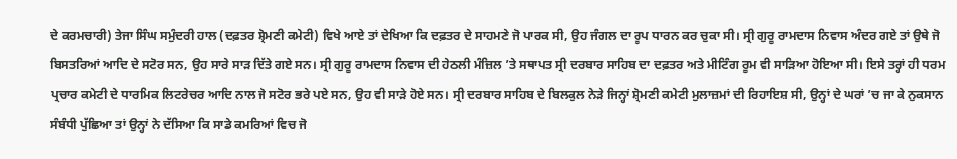ਦੇ ਕਰਮਚਾਰੀ) ਤੇਜਾ ਸਿੰਘ ਸਮੁੰਦਰੀ ਹਾਲ (ਦਫ਼ਤਰ ਸ਼੍ਰੋਮਣੀ ਕਮੇਟੀ) ਵਿਖੇ ਆਏ ਤਾਂ ਦੇਖਿਆ ਕਿ ਦਫ਼ਤਰ ਦੇ ਸਾਹਮਣੇ ਜੋ ਪਾਰਕ ਸੀ, ਉਹ ਜੰਗਲ ਦਾ ਰੂਪ ਧਾਰਨ ਕਰ ਚੁਕਾ ਸੀ। ਸ੍ਰੀ ਗੁਰੂ ਰਾਮਦਾਸ ਨਿਵਾਸ ਅੰਦਰ ਗਏ ਤਾਂ ਉਥੇ ਜੋ ਬਿਸਤਰਿਆਂ ਆਦਿ ਦੇ ਸਟੋਰ ਸਨ, ਉਹ ਸਾਰੇ ਸਾੜ ਦਿੱਤੇ ਗਏ ਸਨ। ਸ੍ਰੀ ਗੁਰੂ ਰਾਮਦਾਸ ਨਿਵਾਸ ਦੀ ਹੇਠਲੀ ਮੰਜ਼ਿਲ ’ਤੇ ਸਥਾਪਤ ਸ੍ਰੀ ਦਰਬਾਰ ਸਾਹਿਬ ਦਾ ਦਫ਼ਤਰ ਅਤੇ ਮੀਟਿੰਗ ਰੂਮ ਵੀ ਸਾੜਿਆ ਹੋਇਆ ਸੀ। ਇਸੇ ਤਰ੍ਹਾਂ ਹੀ ਧਰਮ ਪ੍ਰਚਾਰ ਕਮੇਟੀ ਦੇ ਧਾਰਮਿਕ ਲਿਟਰੇਚਰ ਆਦਿ ਨਾਲ ਜੋ ਸਟੋਰ ਭਰੇ ਪਏ ਸਨ, ਉਹ ਵੀ ਸਾੜੇ ਹੋਏ ਸਨ। ਸ੍ਰੀ ਦਰਬਾਰ ਸਾਹਿਬ ਦੇ ਬਿਲਕੁਲ ਨੇੜੇ ਜਿਨ੍ਹਾਂ ਸ਼੍ਰੋਮਣੀ ਕਮੇਟੀ ਮੁਲਾਜ਼ਮਾਂ ਦੀ ਰਿਹਾਇਸ਼ ਸੀ, ਉਨ੍ਹਾਂ ਦੇ ਘਰਾਂ ’ਚ ਜਾ ਕੇ ਨੁਕਸਾਨ ਸੰਬੰਧੀ ਪੁੱਛਿਆ ਤਾਂ ਉਨ੍ਹਾਂ ਨੇ ਦੱਸਿਆ ਕਿ ਸਾਡੇ ਕਮਰਿਆਂ ਵਿਚ ਜੋ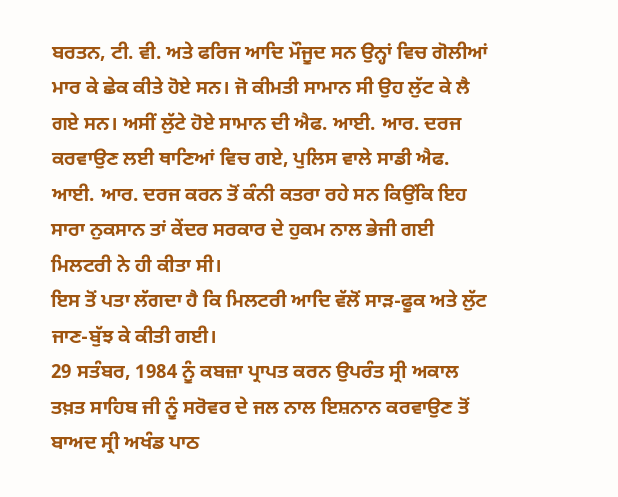ਬਰਤਨ, ਟੀ. ਵੀ. ਅਤੇ ਫਰਿਜ ਆਦਿ ਮੌਜੂਦ ਸਨ ਉਨ੍ਹਾਂ ਵਿਚ ਗੋਲੀਆਂ ਮਾਰ ਕੇ ਛੇਕ ਕੀਤੇ ਹੋਏ ਸਨ। ਜੋ ਕੀਮਤੀ ਸਾਮਾਨ ਸੀ ਉਹ ਲੁੱਟ ਕੇ ਲੈ ਗਏ ਸਨ। ਅਸੀਂ ਲੁੱਟੇ ਹੋਏ ਸਾਮਾਨ ਦੀ ਐਫ. ਆਈ. ਆਰ. ਦਰਜ ਕਰਵਾਉਣ ਲਈ ਥਾਣਿਆਂ ਵਿਚ ਗਏ, ਪੁਲਿਸ ਵਾਲੇ ਸਾਡੀ ਐਫ. ਆਈ. ਆਰ. ਦਰਜ ਕਰਨ ਤੋਂ ਕੰਨੀ ਕਤਰਾ ਰਹੇ ਸਨ ਕਿਉਂਕਿ ਇਹ ਸਾਰਾ ਨੁਕਸਾਨ ਤਾਂ ਕੇਂਦਰ ਸਰਕਾਰ ਦੇ ਹੁਕਮ ਨਾਲ ਭੇਜੀ ਗਈ ਮਿਲਟਰੀ ਨੇ ਹੀ ਕੀਤਾ ਸੀ।
ਇਸ ਤੋਂ ਪਤਾ ਲੱਗਦਾ ਹੈ ਕਿ ਮਿਲਟਰੀ ਆਦਿ ਵੱਲੋਂ ਸਾੜ-ਫੂਕ ਅਤੇ ਲੁੱਟ ਜਾਣ-ਬੁੱਝ ਕੇ ਕੀਤੀ ਗਈ।
29 ਸਤੰਬਰ, 1984 ਨੂੰ ਕਬਜ਼ਾ ਪ੍ਰਾਪਤ ਕਰਨ ਉਪਰੰਤ ਸ੍ਰੀ ਅਕਾਲ ਤਖ਼ਤ ਸਾਹਿਬ ਜੀ ਨੂੰ ਸਰੋਵਰ ਦੇ ਜਲ ਨਾਲ ਇਸ਼ਨਾਨ ਕਰਵਾਉਣ ਤੋਂ ਬਾਅਦ ਸ੍ਰੀ ਅਖੰਡ ਪਾਠ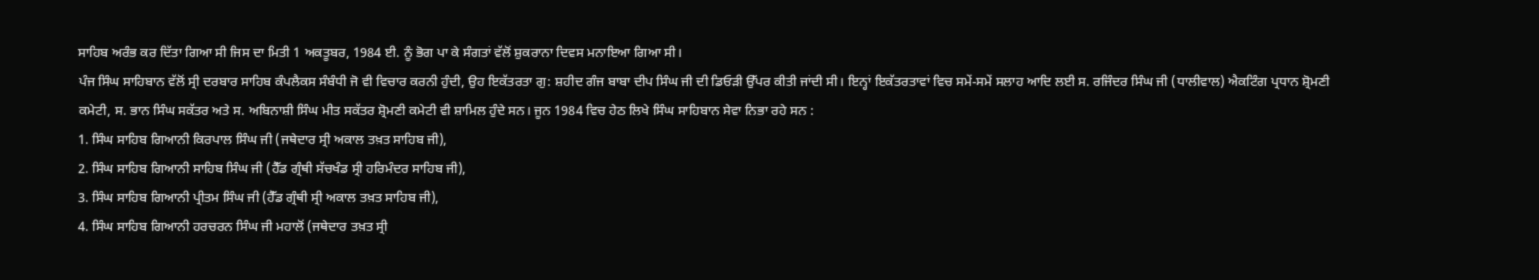ਸਾਹਿਬ ਅਰੰਭ ਕਰ ਦਿੱਤਾ ਗਿਆ ਸੀ ਜਿਸ ਦਾ ਮਿਤੀ 1 ਅਕਤੂਬਰ, 1984 ਈ. ਨੂੰ ਭੋਗ ਪਾ ਕੇ ਸੰਗਤਾਂ ਵੱਲੋਂ ਸ਼ੁਕਰਾਨਾ ਦਿਵਸ ਮਨਾਇਆ ਗਿਆ ਸੀ।
ਪੰਜ ਸਿੰਘ ਸਾਹਿਬਾਨ ਵੱਲੋਂ ਸ੍ਰੀ ਦਰਬਾਰ ਸਾਹਿਬ ਕੰਪਲੈਕਸ ਸੰਬੰਧੀ ਜੋ ਵੀ ਵਿਚਾਰ ਕਰਨੀ ਹੁੰਦੀ, ਉਹ ਇਕੱਤਰਤਾ ਗੁ: ਸ਼ਹੀਦ ਗੰਜ ਬਾਬਾ ਦੀਪ ਸਿੰਘ ਜੀ ਦੀ ਡਿਓੜੀ ਉੱਪਰ ਕੀਤੀ ਜਾਂਦੀ ਸੀ। ਇਨ੍ਹਾਂ ਇਕੱਤਰਤਾਵਾਂ ਵਿਚ ਸਮੇਂ-ਸਮੇਂ ਸਲਾਹ ਆਦਿ ਲਈ ਸ. ਰਜਿੰਦਰ ਸਿੰਘ ਜੀ (ਧਾਲੀਵਾਲ) ਐਕਟਿੰਗ ਪ੍ਰਧਾਨ ਸ਼੍ਰੋਮਣੀ ਕਮੇਟੀ, ਸ. ਭਾਨ ਸਿੰਘ ਸਕੱਤਰ ਅਤੇ ਸ. ਅਬਿਨਾਸ਼ੀ ਸਿੰਘ ਮੀਤ ਸਕੱਤਰ ਸ਼੍ਰੋਮਣੀ ਕਮੇਟੀ ਵੀ ਸ਼ਾਮਿਲ ਹੁੰਦੇ ਸਨ। ਜੂਨ 1984 ਵਿਚ ਹੇਠ ਲਿਖੇ ਸਿੰਘ ਸਾਹਿਬਾਨ ਸੇਵਾ ਨਿਭਾ ਰਹੇ ਸਨ :
1. ਸਿੰਘ ਸਾਹਿਬ ਗਿਆਨੀ ਕਿਰਪਾਲ ਸਿੰਘ ਜੀ (ਜਥੇਦਾਰ ਸ੍ਰੀ ਅਕਾਲ ਤਖ਼ਤ ਸਾਹਿਬ ਜੀ),
2. ਸਿੰਘ ਸਾਹਿਬ ਗਿਆਨੀ ਸਾਹਿਬ ਸਿੰਘ ਜੀ (ਹੈੱਡ ਗ੍ਰੰਥੀ ਸੱਚਖੰਡ ਸ੍ਰੀ ਹਰਿਮੰਦਰ ਸਾਹਿਬ ਜੀ),
3. ਸਿੰਘ ਸਾਹਿਬ ਗਿਆਨੀ ਪ੍ਰੀਤਮ ਸਿੰਘ ਜੀ (ਹੈੱਡ ਗ੍ਰੰਥੀ ਸ੍ਰੀ ਅਕਾਲ ਤਖ਼ਤ ਸਾਹਿਬ ਜੀ),
4. ਸਿੰਘ ਸਾਹਿਬ ਗਿਆਨੀ ਹਰਚਰਨ ਸਿੰਘ ਜੀ ਮਹਾਲੋਂ (ਜਥੇਦਾਰ ਤਖ਼ਤ ਸ੍ਰੀ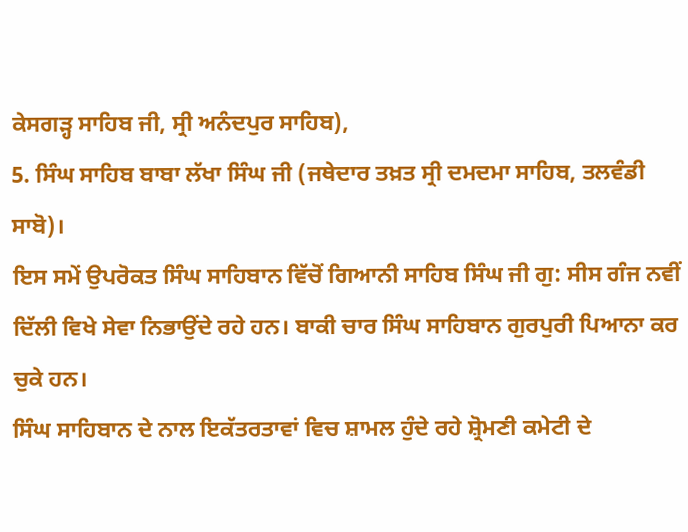ਕੇਸਗੜ੍ਹ ਸਾਹਿਬ ਜੀ, ਸ੍ਰੀ ਅਨੰਦਪੁਰ ਸਾਹਿਬ),
5. ਸਿੰਘ ਸਾਹਿਬ ਬਾਬਾ ਲੱਖਾ ਸਿੰਘ ਜੀ (ਜਥੇਦਾਰ ਤਖ਼ਤ ਸ੍ਰੀ ਦਮਦਮਾ ਸਾਹਿਬ, ਤਲਵੰਡੀ ਸਾਬੋ)।
ਇਸ ਸਮੇਂ ਉਪਰੋਕਤ ਸਿੰਘ ਸਾਹਿਬਾਨ ਵਿੱਚੋਂ ਗਿਆਨੀ ਸਾਹਿਬ ਸਿੰਘ ਜੀ ਗੁ: ਸੀਸ ਗੰਜ ਨਵੀਂ ਦਿੱਲੀ ਵਿਖੇ ਸੇਵਾ ਨਿਭਾਉਂਦੇ ਰਹੇ ਹਨ। ਬਾਕੀ ਚਾਰ ਸਿੰਘ ਸਾਹਿਬਾਨ ਗੁਰਪੁਰੀ ਪਿਆਨਾ ਕਰ ਚੁਕੇ ਹਨ।
ਸਿੰਘ ਸਾਹਿਬਾਨ ਦੇ ਨਾਲ ਇਕੱਤਰਤਾਵਾਂ ਵਿਚ ਸ਼ਾਮਲ ਹੁੰਦੇ ਰਹੇ ਸ਼੍ਰੋਮਣੀ ਕਮੇਟੀ ਦੇ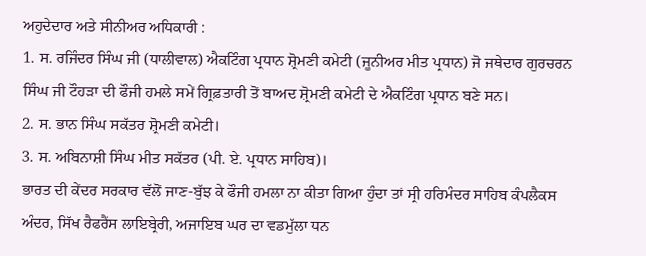ਅਹੁਦੇਦਾਰ ਅਤੇ ਸੀਨੀਅਰ ਅਧਿਕਾਰੀ :
1. ਸ. ਰਜਿੰਦਰ ਸਿੰਘ ਜੀ (ਧਾਲੀਵਾਲ) ਐਕਟਿੰਗ ਪ੍ਰਧਾਨ ਸ਼੍ਰੋਮਣੀ ਕਮੇਟੀ (ਜੂਨੀਅਰ ਮੀਤ ਪ੍ਰਧਾਨ) ਜੋ ਜਥੇਦਾਰ ਗੁਰਚਰਨ ਸਿੰਘ ਜੀ ਟੌਹੜਾ ਦੀ ਫੌਜੀ ਹਮਲੇ ਸਮੇਂ ਗ੍ਰਿਫ਼ਤਾਰੀ ਤੋਂ ਬਾਅਦ ਸ਼੍ਰੋਮਣੀ ਕਮੇਟੀ ਦੇ ਐਕਟਿੰਗ ਪ੍ਰਧਾਨ ਬਣੇ ਸਨ।
2. ਸ. ਭਾਨ ਸਿੰਘ ਸਕੱਤਰ ਸ਼੍ਰੋਮਣੀ ਕਮੇਟੀ।
3. ਸ. ਅਬਿਨਾਸ਼ੀ ਸਿੰਘ ਮੀਤ ਸਕੱਤਰ (ਪੀ. ਏ. ਪ੍ਰਧਾਨ ਸਾਹਿਬ)।
ਭਾਰਤ ਦੀ ਕੇਂਦਰ ਸਰਕਾਰ ਵੱਲੋਂ ਜਾਣ-ਬੁੱਝ ਕੇ ਫੌਜੀ ਹਮਲਾ ਨਾ ਕੀਤਾ ਗਿਆ ਹੁੰਦਾ ਤਾਂ ਸ੍ਰੀ ਹਰਿਮੰਦਰ ਸਾਹਿਬ ਕੰਪਲੈਕਸ ਅੰਦਰ, ਸਿੱਖ ਰੈਫਰੈਂਸ ਲਾਇਬ੍ਰੇਰੀ, ਅਜਾਇਬ ਘਰ ਦਾ ਵਡਮੁੱਲਾ ਧਨ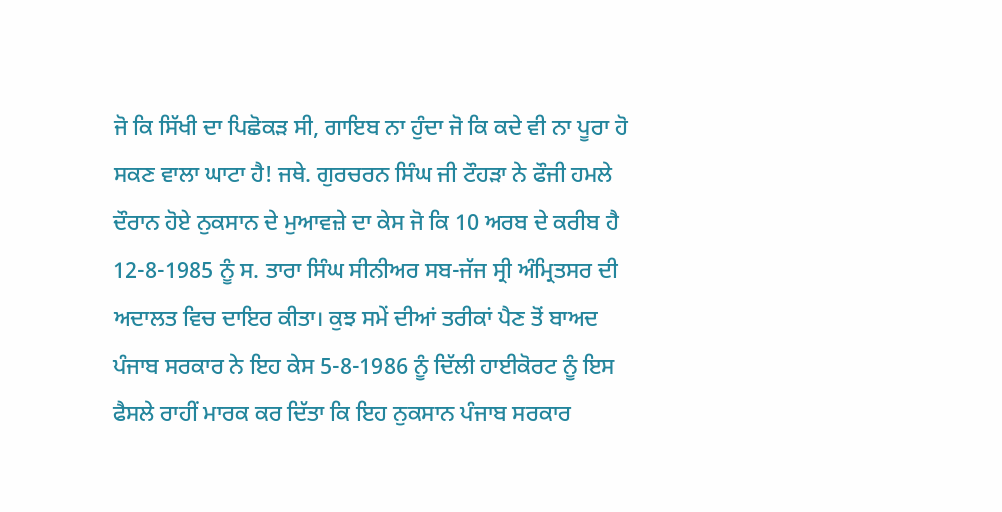ਜੋ ਕਿ ਸਿੱਖੀ ਦਾ ਪਿਛੋਕੜ ਸੀ, ਗਾਇਬ ਨਾ ਹੁੰਦਾ ਜੋ ਕਿ ਕਦੇ ਵੀ ਨਾ ਪੂਰਾ ਹੋ ਸਕਣ ਵਾਲਾ ਘਾਟਾ ਹੈ! ਜਥੇ. ਗੁਰਚਰਨ ਸਿੰਘ ਜੀ ਟੌਹੜਾ ਨੇ ਫੌਜੀ ਹਮਲੇ ਦੌਰਾਨ ਹੋਏ ਨੁਕਸਾਨ ਦੇ ਮੁਆਵਜ਼ੇ ਦਾ ਕੇਸ ਜੋ ਕਿ 10 ਅਰਬ ਦੇ ਕਰੀਬ ਹੈ 12-8-1985 ਨੂੰ ਸ. ਤਾਰਾ ਸਿੰਘ ਸੀਨੀਅਰ ਸਬ-ਜੱਜ ਸ੍ਰੀ ਅੰਮ੍ਰਿਤਸਰ ਦੀ ਅਦਾਲਤ ਵਿਚ ਦਾਇਰ ਕੀਤਾ। ਕੁਝ ਸਮੇਂ ਦੀਆਂ ਤਰੀਕਾਂ ਪੈਣ ਤੋਂ ਬਾਅਦ ਪੰਜਾਬ ਸਰਕਾਰ ਨੇ ਇਹ ਕੇਸ 5-8-1986 ਨੂੰ ਦਿੱਲੀ ਹਾਈਕੋਰਟ ਨੂੰ ਇਸ ਫੈਸਲੇ ਰਾਹੀਂ ਮਾਰਕ ਕਰ ਦਿੱਤਾ ਕਿ ਇਹ ਨੁਕਸਾਨ ਪੰਜਾਬ ਸਰਕਾਰ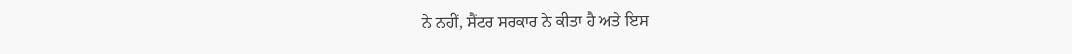ਨੇ ਨਹੀਂ, ਸੈਂਟਰ ਸਰਕਾਰ ਨੇ ਕੀਤਾ ਹੈ ਅਤੇ ਇਸ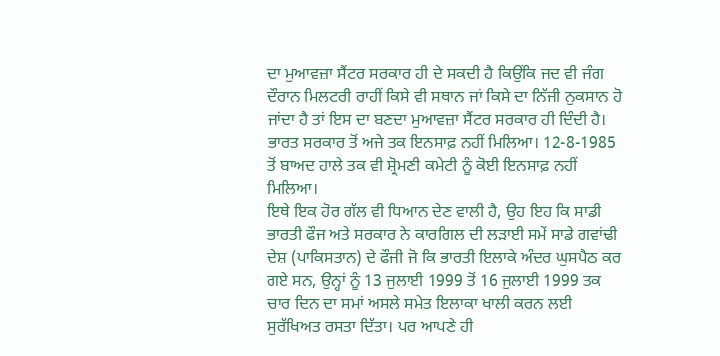ਦਾ ਮੁਆਵਜ਼ਾ ਸੈਂਟਰ ਸਰਕਾਰ ਹੀ ਦੇ ਸਕਦੀ ਹੈ ਕਿਉਂਕਿ ਜਦ ਵੀ ਜੰਗ ਦੌਰਾਨ ਮਿਲਟਰੀ ਰਾਹੀਂ ਕਿਸੇ ਵੀ ਸਥਾਨ ਜਾਂ ਕਿਸੇ ਦਾ ਨਿੱਜੀ ਨੁਕਸਾਨ ਹੋ ਜਾਂਦਾ ਹੈ ਤਾਂ ਇਸ ਦਾ ਬਣਦਾ ਮੁਆਵਜ਼ਾ ਸੈਂਟਰ ਸਰਕਾਰ ਹੀ ਦਿੰਦੀ ਹੈ। ਭਾਰਤ ਸਰਕਾਰ ਤੋਂ ਅਜੇ ਤਕ ਇਨਸਾਫ਼ ਨਹੀਂ ਮਿਲਿਆ। 12-8-1985 ਤੋਂ ਬਾਅਦ ਹਾਲੇ ਤਕ ਵੀ ਸ਼੍ਰੋਮਣੀ ਕਮੇਟੀ ਨੂੰ ਕੋਈ ਇਨਸਾਫ਼ ਨਹੀਂ ਮਿਲਿਆ।
ਇਥੇ ਇਕ ਹੋਰ ਗੱਲ ਵੀ ਧਿਆਨ ਦੇਣ ਵਾਲੀ ਹੈ, ਉਹ ਇਹ ਕਿ ਸਾਡੀ ਭਾਰਤੀ ਫੌਜ ਅਤੇ ਸਰਕਾਰ ਨੇ ਕਾਰਗਿਲ ਦੀ ਲੜਾਈ ਸਮੇਂ ਸਾਡੇ ਗਵਾਂਢੀ ਦੇਸ਼ (ਪਾਕਿਸਤਾਨ) ਦੇ ਫੌਜੀ ਜੋ ਕਿ ਭਾਰਤੀ ਇਲਾਕੇ ਅੰਦਰ ਘੁਸਪੈਠ ਕਰ ਗਏ ਸਨ, ਉਨ੍ਹਾਂ ਨੂੰ 13 ਜੁਲਾਈ 1999 ਤੋਂ 16 ਜੁਲਾਈ 1999 ਤਕ ਚਾਰ ਦਿਨ ਦਾ ਸਮਾਂ ਅਸਲੇ ਸਮੇਤ ਇਲਾਕਾ ਖਾਲੀ ਕਰਨ ਲਈ ਸੁਰੱਖਿਅਤ ਰਸਤਾ ਦਿੱਤਾ। ਪਰ ਆਪਣੇ ਹੀ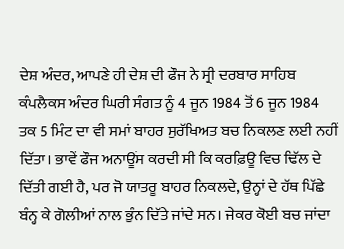ਦੇਸ਼ ਅੰਦਰ, ਆਪਣੇ ਹੀ ਦੇਸ਼ ਦੀ ਫੌਜ ਨੇ ਸ੍ਰੀ ਦਰਬਾਰ ਸਾਹਿਬ ਕੰਪਲੈਕਸ ਅੰਦਰ ਘਿਰੀ ਸੰਗਤ ਨੂੰ 4 ਜੂਨ 1984 ਤੋਂ 6 ਜੂਨ 1984 ਤਕ 5 ਮਿੰਟ ਦਾ ਵੀ ਸਮਾਂ ਬਾਹਰ ਸੁਰੱਖਿਅਤ ਬਚ ਨਿਕਲਣ ਲਈ ਨਹੀਂ ਦਿੱਤਾ। ਭਾਵੇਂ ਫੌਜ ਅਨਾਊਂਸ ਕਰਦੀ ਸੀ ਕਿ ਕਰਫ਼ਿਊ ਵਿਚ ਢਿੱਲ ਦੇ ਦਿੱਤੀ ਗਈ ਹੈ, ਪਰ ਜੋ ਯਾਤਰੂ ਬਾਹਰ ਨਿਕਲਦੇ, ਉਨ੍ਹਾਂ ਦੇ ਹੱਥ ਪਿੱਛੇ ਬੰਨ੍ਹ ਕੇ ਗੋਲੀਆਂ ਨਾਲ ਭੁੰਨ ਦਿੱਤੇ ਜਾਂਦੇ ਸਨ। ਜੇਕਰ ਕੋਈ ਬਚ ਜਾਂਦਾ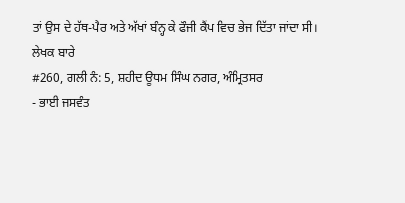ਤਾਂ ਉਸ ਦੇ ਹੱਥ-ਪੈਰ ਅਤੇ ਅੱਖਾਂ ਬੰਨ੍ਹ ਕੇ ਫੌਜੀ ਕੈਂਪ ਵਿਚ ਭੇਜ ਦਿੱਤਾ ਜਾਂਦਾ ਸੀ।
ਲੇਖਕ ਬਾਰੇ
#260, ਗਲੀ ਨੰ: 5, ਸ਼ਹੀਦ ਊਧਮ ਸਿੰਘ ਨਗਰ, ਅੰਮ੍ਰਿਤਸਰ
- ਭਾਈ ਜਸਵੰਤ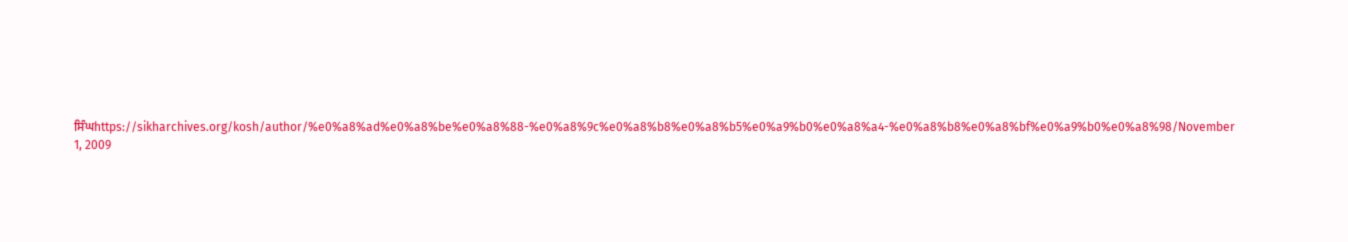ਸਿੰਘhttps://sikharchives.org/kosh/author/%e0%a8%ad%e0%a8%be%e0%a8%88-%e0%a8%9c%e0%a8%b8%e0%a8%b5%e0%a9%b0%e0%a8%a4-%e0%a8%b8%e0%a8%bf%e0%a9%b0%e0%a8%98/November 1, 2009